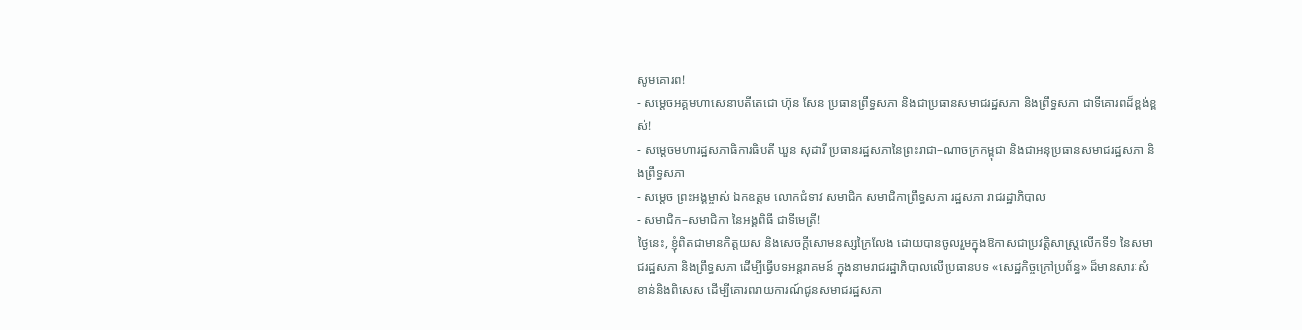សូមគោរព!
- សម្តេចអគ្គមហាសេនាបតីតេជោ ហ៊ុន សែន ប្រធានព្រឹទ្ធសភា និងជាប្រធានសមាជរដ្ឋសភា និងព្រឹទ្ធសភា ជាទីគោរពដ៏ខ្ពង់ខ្ពស់!
- សម្តេចមហារដ្ឋសភាធិការធិបតី ឃួន សុដារី ប្រធានរដ្ឋសភានៃព្រះរាជា–ណាចក្រកម្ពុជា និងជាអនុប្រធានសមាជរដ្ឋសភា និងព្រឹទ្ធសភា
- សម្តេច ព្រះអង្គម្ចាស់ ឯកឧត្តម លោកជំទាវ សមាជិក សមាជិកាព្រឹទ្ធសភា រដ្ឋសភា រាជរដ្ឋាភិបាល
- សមាជិក–សមាជិកា នៃអង្គពិធី ជាទីមេត្រី!
ថ្ងៃនេះ, ខ្ញុំពិតជាមានកិត្តយស និងសេចក្តីសោមនស្សក្រៃលែង ដោយបានចូលរួមក្នុងឱកាសជាប្រវត្តិសាស្រ្តលើកទី១ នៃសមាជរដ្ឋសភា និងព្រឹទ្ធសភា ដើម្បីធ្វើបទអន្តរាគមន៍ ក្នុងនាមរាជរដ្ឋាភិបាលលើប្រធានបទ «សេដ្ឋកិច្ចក្រៅប្រព័ន្ធ» ដ៏មានសារៈសំខាន់និងពិសេស ដើម្បីគោរពរាយការណ៍ជូនសមាជរដ្ឋសភា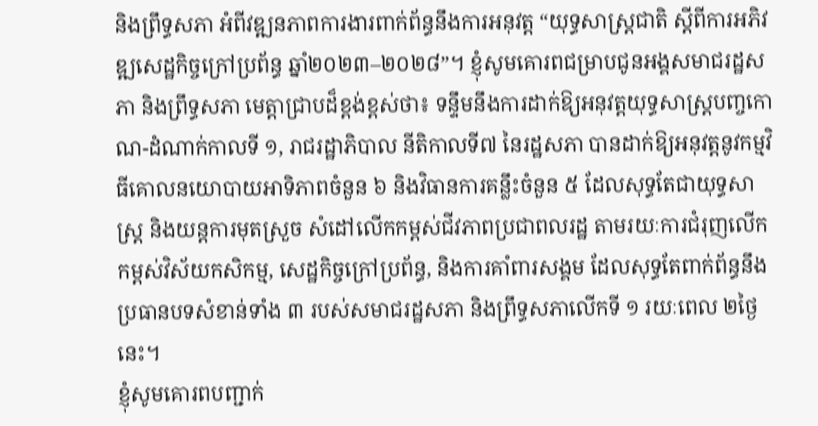និងព្រឹទ្ធសភា អំពីវឌ្ឍនភាពការងារពាក់ព័ន្ធនឹងការអនុវត្ត “យុទ្ធសាស្ត្រជាតិ ស្តីពីការអភិវឌ្ឍសេដ្ឋកិច្ចក្រៅប្រព័ន្ធ ឆ្នាំ២០២៣–២០២៨”។ ខ្ញុំសូមគោរពជម្រាបជូនអង្គសមាជរដ្ឋសភា និងព្រឹទ្ធសភា មេត្តាជ្រាបដ៏ខ្ពង់ខ្ពស់ថា៖ ទន្ទឹមនឹងការដាក់ឱ្យអនុវត្តយុទ្ធសាស្រ្តបញ្ចកោណ-ដំណាក់កាលទី ១, រាជរដ្ឋាភិបាល នីតិកាលទី៧ នៃរដ្ឋសភា បានដាក់ឱ្យអនុវត្តនូវកម្មវិធីគោលនយោបាយអាទិភាពចំនួន ៦ និងវិធានការគន្លឹះចំនួន ៥ ដែលសុទ្ធតែជាយុទ្ធសាស្រ្ត និងយន្តការមុតស្រួច សំដៅលើកកម្ពស់ជីវភាពប្រជាពលរដ្ឋ តាមរយៈការជំរុញលើកកម្ពស់វិស័យកសិកម្ម, សេដ្ឋកិច្ចក្រៅប្រព័ន្ធ, និងការគាំពារសង្គម ដែលសុទ្ធតែពាក់ព័ន្ធនឹងប្រធានបទសំខាន់ទាំង ៣ របស់សមាជរដ្ឋសភា និងព្រឹទ្ធសភាលើកទី ១ រយៈពេល ២ថ្ងៃនេះ។
ខ្ញុំសូមគោរពបញ្ជាក់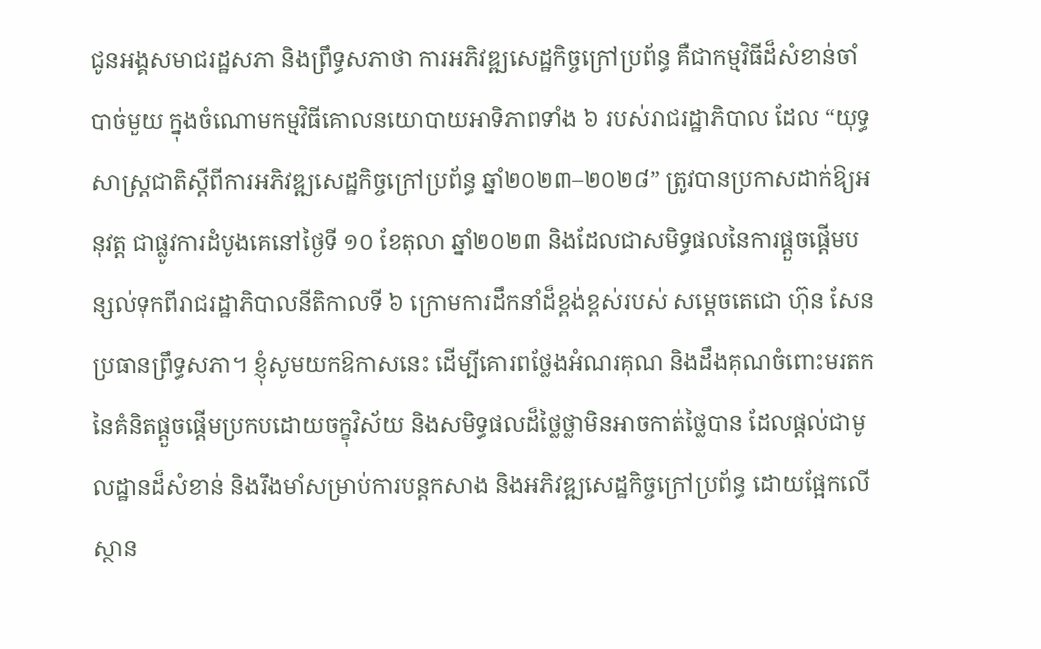ជូនអង្គសមាជរដ្ឋសភា និងព្រឹទ្ធសភាថា ការអភិវឌ្ឍសេដ្ឋកិច្ចក្រៅប្រព័ន្ធ គឺជាកម្មវិធីដ៏សំខាន់ចាំបាច់មួយ ក្នុងចំណោមកម្មវិធីគោលនយោបាយអាទិភាពទាំង ៦ របស់រាជរដ្ឋាភិបាល ដែល “យុទ្ធសាស្ត្រជាតិស្តីពីការអភិវឌ្ឍសេដ្ឋកិច្ចក្រៅប្រព័ន្ធ ឆ្នាំ២០២៣–២០២៨” ត្រូវបានប្រកាសដាក់ឱ្យអនុវត្ត ជាផ្លូវការដំបូងគេនៅថ្ងៃទី ១០ ខែតុលា ឆ្នាំ២០២៣ និងដែលជាសមិទ្ធផលនៃការផ្តួចផ្តើមបន្សល់ទុកពីរាជរដ្ឋាភិបាលនីតិកាលទី ៦ ក្រោមការដឹកនាំដ៏ខ្ពង់ខ្ពស់របស់ សម្តេចតេជោ ហ៊ុន សែន ប្រធានព្រឹទ្ធសភា។ ខ្ញុំសូមយកឱកាសនេះ ដើម្បីគោរពថ្លែងអំណរគុណ និងដឹងគុណចំពោះមរតកនៃគំនិតផ្តួចផ្តើមប្រកបដោយចក្ខុវិស័យ និងសមិទ្ធផលដ៏ថ្លៃថ្លាមិនអាចកាត់ថ្លៃបាន ដែលផ្តល់ជាមូលដ្ឋានដ៏សំខាន់ និងរឹងមាំសម្រាប់ការបន្តកសាង និងអភិវឌ្ឍសេដ្ឋកិច្ចក្រៅប្រព័ន្ធ ដោយផ្អែកលើស្ថាន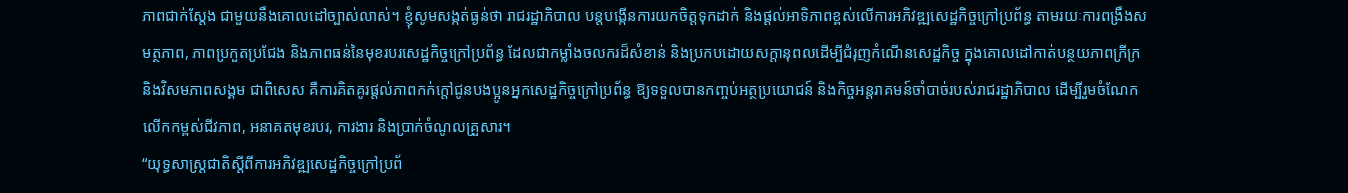ភាពជាក់ស្តែង ជាមួយនឹងគោលដៅច្បាស់លាស់។ ខ្ញុំសូមសង្កត់ធ្ងន់ថា រាជរដ្ឋាភិបាល បន្តបង្កើនការយកចិត្តទុកដាក់ និងផ្តល់អាទិភាពខ្ពស់លើការអភិវឌ្ឍសេដ្ឋកិច្ចក្រៅប្រព័ន្ធ តាមរយៈការពង្រឹងសមត្ថភាព, ភាពប្រកួតប្រជែង និងភាពធន់នៃមុខរបរសេដ្ឋកិច្ចក្រៅប្រព័ន្ធ ដែលជាកម្លាំងចលករដ៏សំខាន់ និងប្រកបដោយសក្តានុពលដើម្បីជំរុញកំណើនសេដ្ឋកិច្ច ក្នុងគោលដៅកាត់បន្ថយភាពក្រីក្រ និងវិសមភាពសង្គម ជាពិសេស គឺការគិតគូរផ្តល់ភាពកក់ក្តៅជូនបងប្អូនអ្នកសេដ្ឋកិច្ចក្រៅប្រព័ន្ធ ឱ្យទទួលបានកញ្ចប់អត្ថប្រយោជន៍ និងកិច្ចអន្តរាគមន៍ចាំបាច់របស់រាជរដ្ឋាភិបាល ដើម្បីរួមចំណែកលើកកម្ពស់ជីវភាព, អនាគតមុខរបរ, ការងារ និងប្រាក់ចំណូលគ្រួសារ។
“យុទ្ធសាស្ត្រជាតិស្តីពីការអភិវឌ្ឍសេដ្ឋកិច្ចក្រៅប្រព័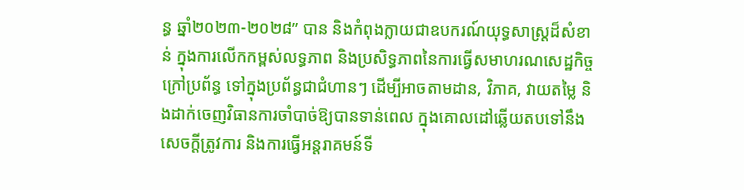ន្ធ ឆ្នាំ២០២៣-២០២៨” បាន និងកំពុងក្លាយជាឧបករណ៍យុទ្ធសាស្ត្រដ៏សំខាន់ ក្នុងការលើកកម្ពស់លទ្ធភាព និងប្រសិទ្ធភាពនៃការធ្វើសមាហរណសេដ្ឋកិច្ចក្រៅប្រព័ន្ធ ទៅក្នុងប្រព័ន្ធជាជំហានៗ ដើម្បីអាចតាមដាន, វិភាគ, វាយតម្លៃ និងដាក់ចេញវិធានការចាំបាច់ឱ្យបានទាន់ពេល ក្នុងគោលដៅឆ្លើយតបទៅនឹងសេចក្តីត្រូវការ និងការធ្វើអន្តរាគមន៍ទី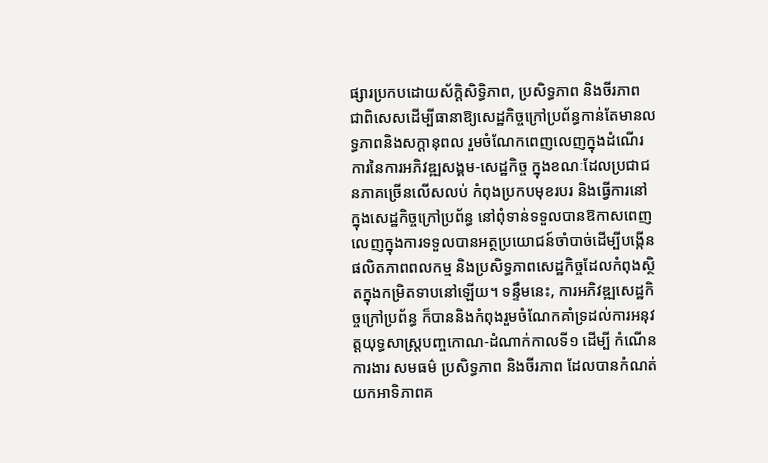ផ្សារប្រកបដោយស័ក្តិសិទ្ធិភាព, ប្រសិទ្ធភាព និងចីរភាព ជាពិសេសដើម្បីធានាឱ្យសេដ្ឋកិច្ចក្រៅប្រព័ន្ធកាន់តែមានលទ្ធភាពនិងសក្តានុពល រួមចំណែកពេញលេញក្នុងដំណើរការនៃការអភិវឌ្ឍសង្គម-សេដ្ឋកិច្ច ក្នុងខណៈដែលប្រជាជនភាគច្រើនលើសលប់ កំពុងប្រកបមុខរបរ និងធ្វើការនៅក្នុងសេដ្ឋកិច្ចក្រៅប្រព័ន្ធ នៅពុំទាន់ទទួលបានឱកាសពេញលេញក្នុងការទទួលបានអត្ថប្រយោជន៍ចាំបាច់ដើម្បីបង្កើនផលិតភាពពលកម្ម និងប្រសិទ្ធភាពសេដ្ឋកិច្ចដែលកំពុងស្ថិតក្នុងកម្រិតទាបនៅឡើយ។ ទន្ទឹមនេះ, ការអភិវឌ្ឍសេដ្ឋកិច្ចក្រៅប្រព័ន្ធ ក៏បាននិងកំពុងរួមចំណែកគាំទ្រដល់ការអនុវត្តយុទ្ធសាស្ត្របញ្ចកោណ-ដំណាក់កាលទី១ ដើម្បី កំណើន ការងារ សមធម៌ ប្រសិទ្ធភាព និងចីរភាព ដែលបានកំណត់យកអាទិភាពគ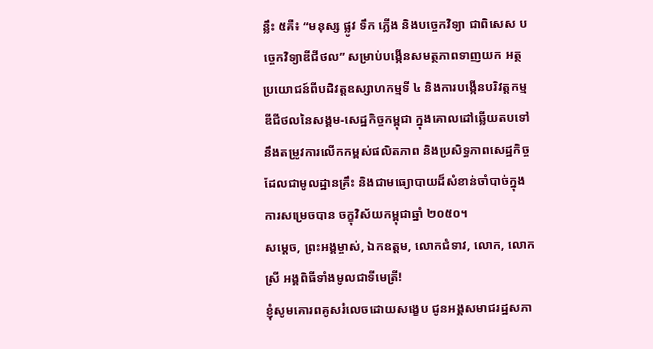ន្លឹះ ៥គឺ៖ “មនុស្ស ផ្លូវ ទឹក ភ្លើង និងបច្ចេកវិទ្យា ជាពិសេស បច្ចេកវិទ្យាឌីជីថល” សម្រាប់បង្កើនសមត្ថភាពទាញយក អត្ថប្រយោជន៍ពីបដិវត្តឧស្សាហកម្មទី ៤ និងការបង្កើនបរិវត្តកម្មឌីជីថលនៃសង្គម-សេដ្ឋកិច្ចកម្ពុជា ក្នុងគោលដៅឆ្លើយតបទៅនឹងតម្រូវការលើកកម្ពស់ផលិតភាព និងប្រសិទ្ធភាពសេដ្ឋកិច្ច ដែលជាមូលដ្ឋានគ្រឹះ និងជាមធ្យោបាយដ៏សំខាន់ចាំបាច់ក្នុងការសម្រេចបាន ចក្ខុវិស័យកម្ពុជាឆ្នាំ ២០៥០។
សម្តេច, ព្រះអង្គម្ចាស់, ឯកឧត្តម, លោកជំទាវ, លោក, លោកស្រី អង្គពិធីទាំងមូលជាទីមេត្រី!
ខ្ញុំសូមគោរពគូសរំលេចដោយសង្ខេប ជូនអង្គសមាជរដ្ឋសភា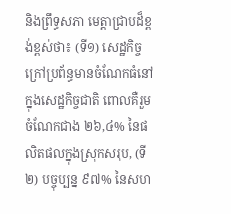និងព្រឹទ្ធសភា មេត្តាជ្រាបដ៏ខ្ពង់ខ្ពស់ថា៖ (ទី១) សេដ្ឋកិច្ចក្រៅប្រព័ន្ធមានចំណែកធំនៅក្នុងសេដ្ឋកិច្ចជាតិ ពោលគឺរួមចំណែកជាង ២៦,៤% នៃផលិតផលក្នុងស្រុកសរុប, (ទី២) បច្ចុប្បន្ន ៩៧% នៃសហ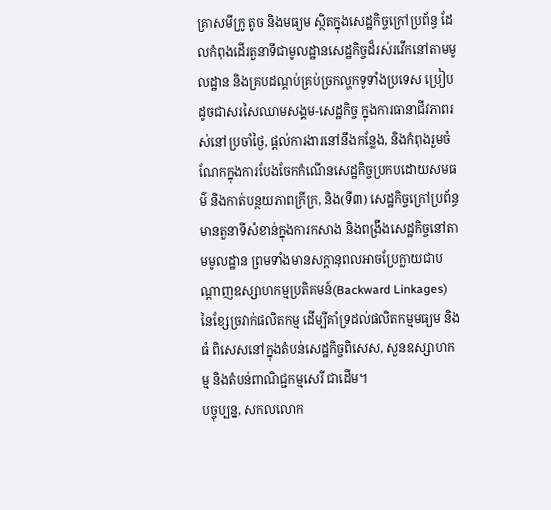គ្រាសមីក្រូ តូច និងមធ្យម ស្ថិតក្នុងសេដ្ឋកិច្ចក្រៅប្រព័ន្ធ ដែលកំពុងដើរតួនាទីជាមូលដ្ឋានសេដ្ឋកិច្ចដ៏រស់រវើកនៅតាមមូលដ្ឋាន និងគ្របដណ្តប់គ្រប់ច្រកល្ហកទូទាំងប្រទេស ប្រៀបដូចជាសរសៃឈាមសង្គម-សេដ្ឋកិច្ច ក្នុងការធានាជីវភាពរស់នៅប្រចាំថ្ងៃ, ផ្តល់ការងារនៅនឹងកន្លែង, និងកំពុងរួមចំណែកក្នុងការបែងចែកកំណើនសេដ្ឋកិច្ចប្រកបដោយសមធម៌ និងកាត់បន្ថយភាពក្រីក្រ, និង(ទី៣) សេដ្ឋកិច្ចក្រៅប្រព័ន្ធមានតួនាទីសំខាន់ក្នុងការកសាង និងពង្រឹងសេដ្ឋកិច្ចនៅតាមមូលដ្ឋាន ព្រមទាំងមានសក្តានុពលអាចប្រែក្លាយជាបណ្តាញឧស្សាហកម្មប្រតិគមន៍(Backward Linkages) នៃខ្សែច្រវាក់ផលិតកម្ម ដើម្បីគាំទ្រដល់ផលិតកម្មមធ្យម និងធំ ពិសេសនៅក្នុងតំបន់សេដ្ឋកិច្ចពិសេស, សួនឧស្សាហកម្ម និងតំបន់ពាណិជ្ជកម្មសេរី ជាដើម។
បច្ចុប្បន្ន, សកលលោក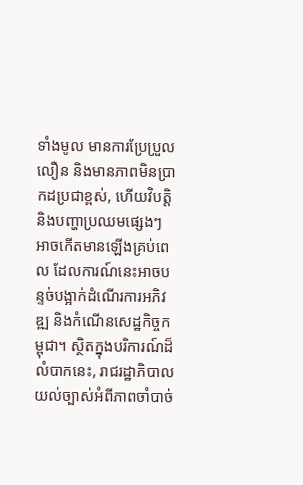ទាំងមូល មានការប្រែប្រួលលឿន និងមានភាពមិនប្រាកដប្រជាខ្ពស់, ហើយវិបត្តិ និងបញ្ហាប្រឈមផ្សេងៗ អាចកើតមានឡើងគ្រប់ពេល ដែលការណ៍នេះអាចបន្ទច់បង្អាក់ដំណើរការអភិវឌ្ឍ និងកំណើនសេដ្ឋកិច្ចកម្ពុជា។ ស្ថិតក្នុងបរិការណ៍ដ៏លំបាកនេះ, រាជរដ្ឋាភិបាលយល់ច្បាស់អំពីភាពចាំបាច់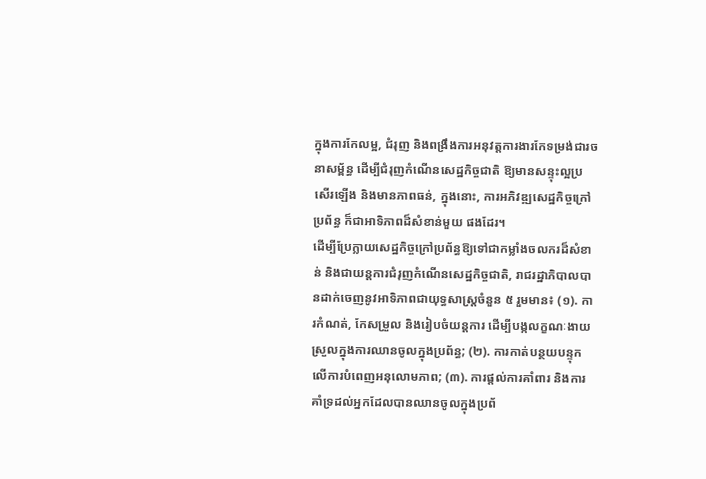ក្នុងការកែលម្អ, ជំរុញ និងពង្រឹងការអនុវត្តការងារកែទម្រង់ជារចនាសម្ព័ន្ធ ដើម្បីជំរុញកំណើនសេដ្ឋកិច្ចជាតិ ឱ្យមានសន្ទុះល្អប្រសើរឡើង និងមានភាពធន់, ក្នុងនោះ, ការអភិវឌ្ឍសេដ្ឋកិច្ចក្រៅប្រព័ន្ធ ក៏ជាអាទិភាពដ៏សំខាន់មួយ ផងដែរ។
ដើម្បីប្រែក្លាយសេដ្ឋកិច្ចក្រៅប្រព័ន្ធឱ្យទៅជាកម្លាំងចលករដ៏សំខាន់ និងជាយន្តការជំរុញកំណើនសេដ្ឋកិច្ចជាតិ, រាជរដ្ឋាភិបាលបានដាក់ចេញនូវអាទិភាពជាយុទ្ធសាស្រ្តចំនួន ៥ រួមមាន៖ (១). ការកំណត់, កែសម្រួល និងរៀបចំយន្តការ ដើម្បីបង្កលក្ខណៈងាយស្រួលក្នុងការឈានចូលក្នុងប្រព័ន្ធ; (២). ការកាត់បន្ថយបន្ទុកលើការបំពេញអនុលោមភាព; (៣). ការផ្តល់ការគាំពារ និងការគាំទ្រដល់អ្នកដែលបានឈានចូលក្នុងប្រព័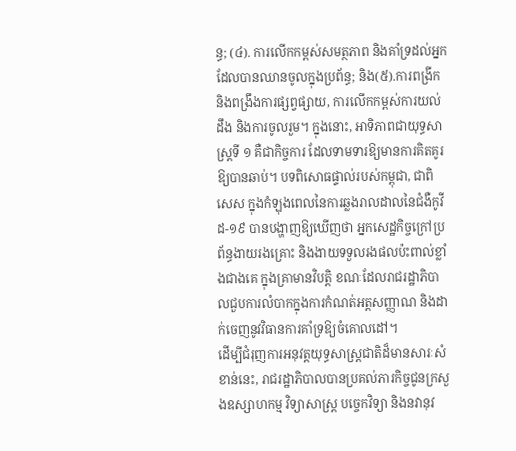ន្ធ; (៤). ការលើកកម្ពស់សមត្ថភាព និងគាំទ្រដល់អ្នកដែលបានឈានចូលក្នុងប្រព័ន្ធ; និង(៥).ការពង្រីក និងពង្រឹងការផ្សព្វផ្សាយ, ការលើកកម្ពស់ការយល់ដឹង និងការចូលរួម។ ក្នុងនោះ, អាទិភាពជាយុទ្ធសាស្រ្តទី ១ គឺជាកិច្ចការ ដែលទាមទារឱ្យមានការគិតគូរឱ្យបានឆាប់។ បទពិសោធផ្ទាល់របស់កម្ពុជា, ជាពិសេស ក្នុងកំឡុងពេលនៃការឆ្លងរាលដាលនៃជំងឺកូវីដ-១៩ បានបង្ហាញឱ្យឃើញថា អ្នកសេដ្ឋកិច្ចក្រៅប្រព័ន្ធងាយរងគ្រោះ និងងាយទទួលរងផលប៉ះពាល់ខ្លាំងជាងគេ ក្នុងគ្រាមានវិបត្តិ ខណៈដែលរាជរដ្ឋាភិបាលជួបការលំបាកក្នុងការកំណត់អត្តសញ្ញាណ និងដាក់ចេញនូវវិធានការគាំទ្រឱ្យចំគោលដៅ។
ដើម្បីជំរុញការអនុវត្តយុទ្ធសាស្រ្តជាតិដ៏មានសារៈសំខាន់នេះ, រាជរដ្ឋាភិបាលបានប្រគល់ភារកិច្ចជូនក្រសួងឧស្សាហកម្ម វិទ្យាសាស្ត្រ បច្ចេកវិទ្យា និងនវានុវ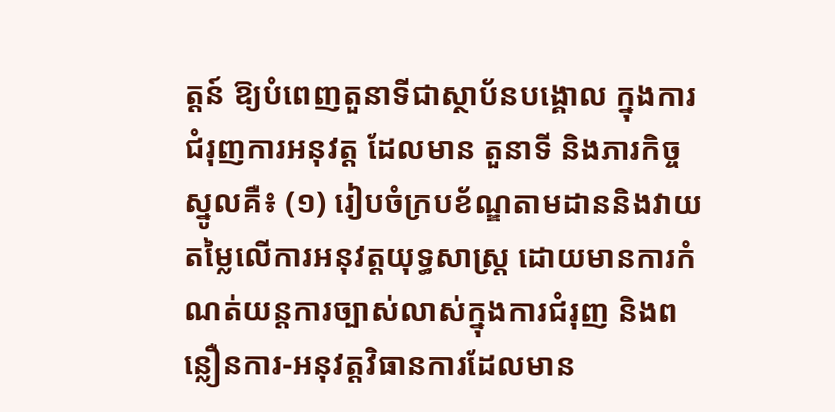ត្តន៍ ឱ្យបំពេញតួនាទីជាស្ថាប័នបង្គោល ក្នុងការជំរុញការអនុវត្ត ដែលមាន តួនាទី និងភារកិច្ចស្នូលគឺ៖ (១) រៀបចំក្របខ័ណ្ឌតាមដាននិងវាយតម្លៃលើការអនុវត្តយុទ្ធសាស្ត្រ ដោយមានការកំណត់យន្តការច្បាស់លាស់ក្នុងការជំរុញ និងពន្លឿនការ-អនុវត្តវិធានការដែលមាន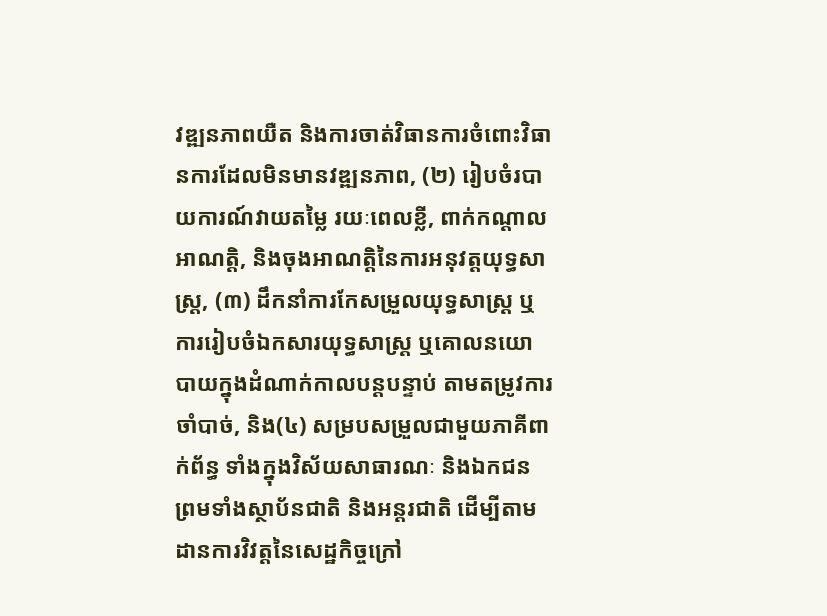វឌ្ឍនភាពយឺត និងការចាត់វិធានការចំពោះវិធានការដែលមិនមានវឌ្ឍនភាព, (២) រៀបចំរបាយការណ៍វាយតម្លៃ រយៈពេលខ្លី, ពាក់កណ្តាលអាណត្តិ, និងចុងអាណត្តិនៃការអនុវត្តយុទ្ធសាស្ត្រ, (៣) ដឹកនាំការកែសម្រួលយុទ្ធសាស្ត្រ ឬការរៀបចំឯកសារយុទ្ធសាស្ត្រ ឬគោលនយោបាយក្នុងដំណាក់កាលបន្តបន្ទាប់ តាមតម្រូវការចាំបាច់, និង(៤) សម្របសម្រួលជាមួយភាគីពាក់ព័ន្ធ ទាំងក្នុងវិស័យសាធារណៈ និងឯកជន ព្រមទាំងស្ថាប័នជាតិ និងអន្តរជាតិ ដើម្បីតាមដានការវិវត្តនៃសេដ្ឋកិច្ចក្រៅ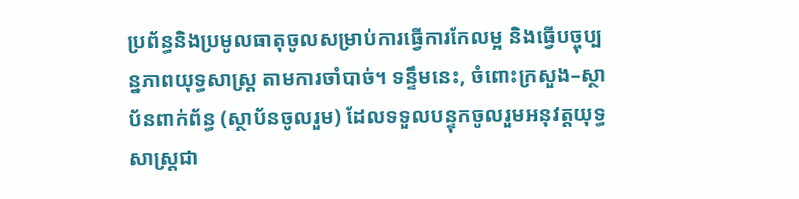ប្រព័ន្ធនិងប្រមូលធាតុចូលសម្រាប់ការធ្វើការកែលម្អ និងធ្វើបច្ចុប្បន្នភាពយុទ្ធសាស្ត្រ តាមការចាំបាច់។ ទន្ទឹមនេះ, ចំពោះក្រសួង–ស្ថាប័នពាក់ព័ន្ធ (ស្ថាប័នចូលរួម) ដែលទទួលបន្ទុកចូលរួមអនុវត្តយុទ្ធសាស្ត្រជា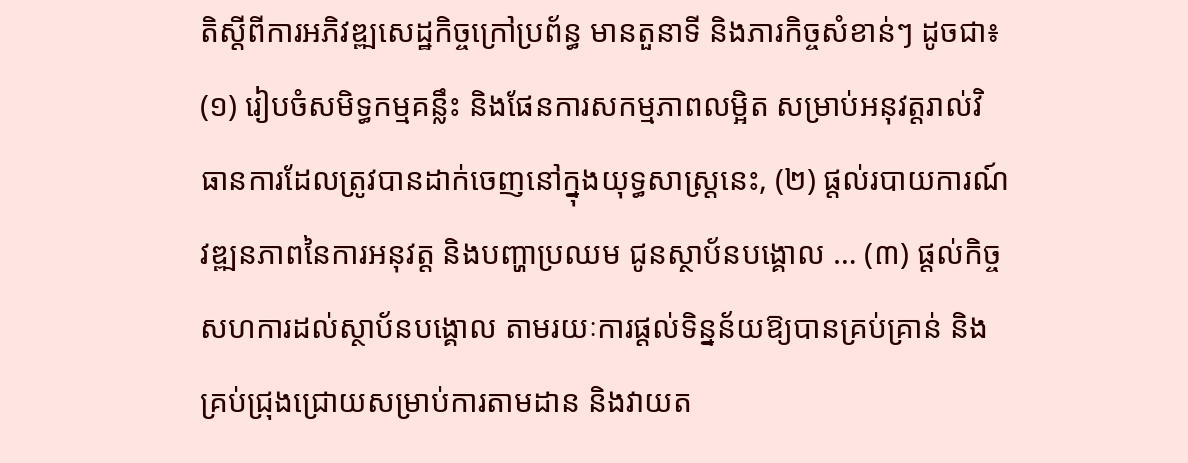តិស្តីពីការអភិវឌ្ឍសេដ្ឋកិច្ចក្រៅប្រព័ន្ធ មានតួនាទី និងភារកិច្ចសំខាន់ៗ ដូចជា៖ (១) រៀបចំសមិទ្ធកម្មគន្លឹះ និងផែនការសកម្មភាពលម្អិត សម្រាប់អនុវត្តរាល់វិធានការដែលត្រូវបានដាក់ចេញនៅក្នុងយុទ្ធសាស្ត្រនេះ, (២) ផ្តល់របាយការណ៍វឌ្ឍនភាពនៃការអនុវត្ត និងបញ្ហាប្រឈម ជូនស្ថាប័នបង្គោល … (៣) ផ្តល់កិច្ចសហការដល់ស្ថាប័នបង្គោល តាមរយៈការផ្តល់ទិន្នន័យឱ្យបានគ្រប់គ្រាន់ និងគ្រប់ជ្រុងជ្រោយសម្រាប់ការតាមដាន និងវាយត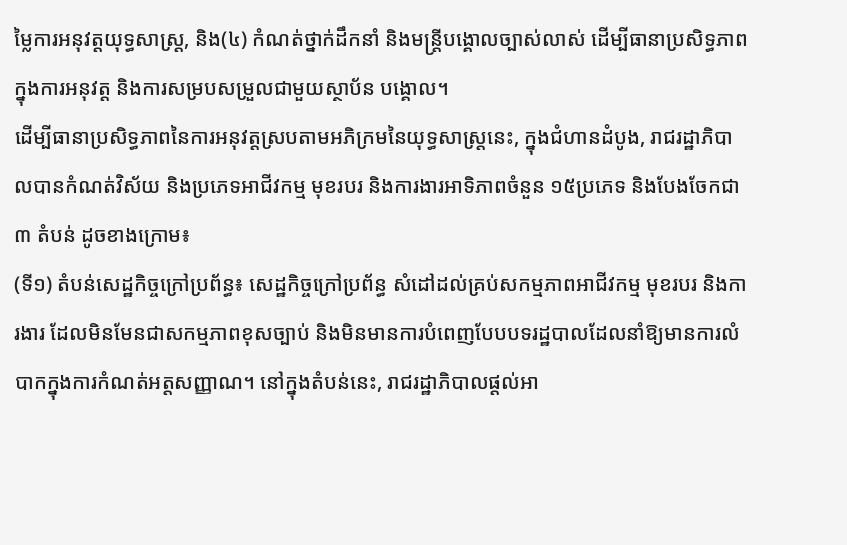ម្លៃការអនុវត្តយុទ្ធសាស្ត្រ, និង(៤) កំណត់ថ្នាក់ដឹកនាំ និងមន្ត្រីបង្គោលច្បាស់លាស់ ដើម្បីធានាប្រសិទ្ធភាពក្នុងការអនុវត្ត និងការសម្របសម្រួលជាមួយស្ថាប័ន បង្គោល។
ដើម្បីធានាប្រសិទ្ធភាពនៃការអនុវត្តស្របតាមអភិក្រមនៃយុទ្ធសាស្រ្តនេះ, ក្នុងជំហានដំបូង, រាជរដ្ឋាភិបាលបានកំណត់វិស័យ និងប្រភេទអាជីវកម្ម មុខរបរ និងការងារអាទិភាពចំនួន ១៥ប្រភេទ និងបែងចែកជា ៣ តំបន់ ដូចខាងក្រោម៖
(ទី១) តំបន់សេដ្ឋកិច្ចក្រៅប្រព័ន្ធ៖ សេដ្ឋកិច្ចក្រៅប្រព័ន្ធ សំដៅដល់គ្រប់សកម្មភាពអាជីវកម្ម មុខរបរ និងការងារ ដែលមិនមែនជាសកម្មភាពខុសច្បាប់ និងមិនមានការបំពេញបែបបទរដ្ឋបាលដែលនាំឱ្យមានការលំបាកក្នុងការកំណត់អត្តសញ្ញាណ។ នៅក្នុងតំបន់នេះ, រាជរដ្ឋាភិបាលផ្តល់អា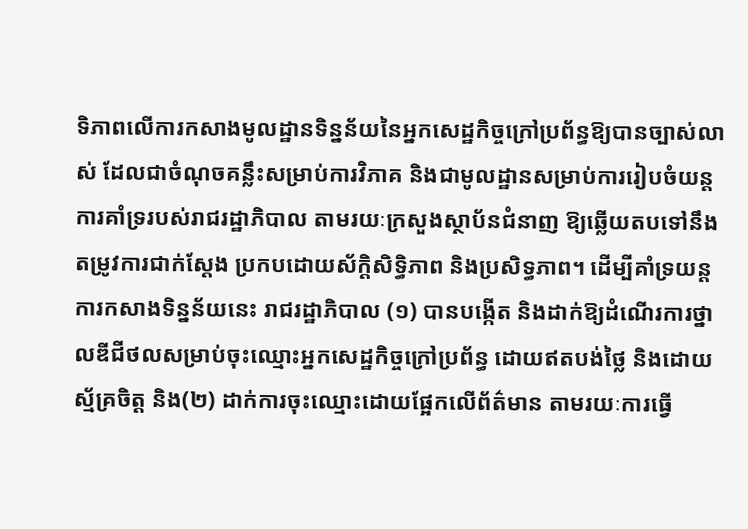ទិភាពលើការកសាងមូលដ្ឋានទិន្នន័យនៃអ្នកសេដ្ឋកិច្ចក្រៅប្រព័ន្ធឱ្យបានច្បាស់លាស់ ដែលជាចំណុចគន្លឹះសម្រាប់ការវិភាគ និងជាមូលដ្ឋានសម្រាប់ការរៀបចំយន្តការគាំទ្ររបស់រាជរដ្ឋាភិបាល តាមរយៈក្រសួងស្ថាប័នជំនាញ ឱ្យឆ្លើយតបទៅនឹងតម្រូវការជាក់ស្តែង ប្រកបដោយស័ក្តិសិទ្ធិភាព និងប្រសិទ្ធភាព។ ដើម្បីគាំទ្រយន្តការកសាងទិន្នន័យនេះ រាជរដ្ឋាភិបាល (១) បានបង្កើត និងដាក់ឱ្យដំណើរការថ្នាលឌីជីថលសម្រាប់ចុះឈ្មោះអ្នកសេដ្ឋកិច្ចក្រៅប្រព័ន្ធ ដោយឥតបង់ថ្លៃ និងដោយស្ម័គ្រចិត្ត និង(២) ដាក់ការចុះឈ្មោះដោយផ្អែកលើព័ត៌មាន តាមរយៈការធ្វើ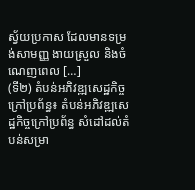ស្វ័យប្រកាស ដែលមានទម្រង់សាមញ្ញ ងាយស្រួល និងចំណេញពេល […]
(ទី២) តំបន់អភិវឌ្ឍសេដ្ឋកិច្ចក្រៅប្រព័ន្ធ៖ តំបន់អភិវឌ្ឍសេដ្ឋកិច្ចក្រៅប្រព័ន្ធ សំដៅដល់តំបន់សម្រា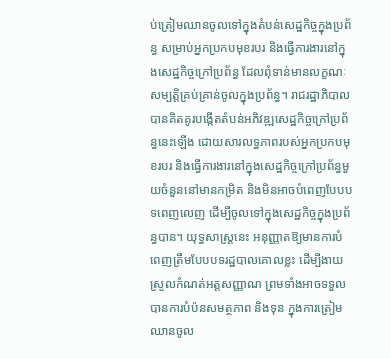ប់ត្រៀមឈានចូលទៅក្នុងតំបន់សេដ្ឋកិច្ចក្នុងប្រព័ន្ធ សម្រាប់អ្នកប្រកបមុខរបរ និងធ្វើការងារនៅក្នុងសេដ្ឋកិច្ចក្រៅប្រព័ន្ធ ដែលពុំទាន់មានលក្ខណៈសម្បត្តិគ្រប់គ្រាន់ចូលក្នុងប្រព័ន្ធ។ រាជរដ្ឋាភិបាល បានគិតគូរបង្កើតតំបន់អភិវឌ្ឍសេដ្ឋកិច្ចក្រៅប្រព័ន្ធនេះឡើង ដោយសារលទ្ធភាពរបស់អ្នកប្រកបមុខរបរ និងធ្វើការងារនៅក្នុងសេដ្ឋកិច្ចក្រៅប្រព័ន្ធមួយចំនួននៅមានកម្រិត និងមិនអាចបំពេញបែបបទពេញលេញ ដើម្បីចូលទៅក្នុងសេដ្ឋកិច្ចក្នុងប្រព័ន្ធបាន។ យុទ្ធសាស្រ្តនេះ អនុញ្ញាតឱ្យមានការបំពេញត្រឹមបែបបទរដ្ឋបាលគោលខ្លះ ដើម្បីងាយស្រួលកំណត់អត្តសញ្ញាណ ព្រមទាំងអាចទទួលបានការបំប៉នសមត្ថភាព និងទុន ក្នុងការត្រៀមឈានចូល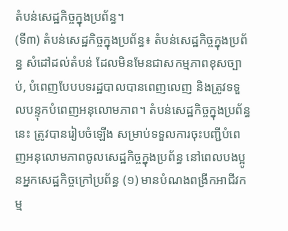តំបន់សេដ្ឋកិច្ចក្នុងប្រព័ន្ធ។
(ទី៣) តំបន់សេដ្ឋកិច្ចក្នុងប្រព័ន្ធ៖ តំបន់សេដ្ឋកិច្ចក្នុងប្រព័ន្ធ សំដៅដល់តំបន់ ដែលមិនមែនជាសកម្មភាពខុសច្បាប់, បំពេញបែបបទរដ្ឋបាលបានពេញលេញ និងត្រូវទទួលបន្ទុកបំពេញអនុលោមភាព។ តំបន់សេដ្ឋកិច្ចក្នុងប្រព័ន្ធនេះ ត្រូវបានរៀបចំឡើង សម្រាប់ទទួលការចុះបញ្ជីបំពេញអនុលោមភាពចូលសេដ្ឋកិច្ចក្នុងប្រព័ន្ធ នៅពេលបងប្អូនអ្នកសេដ្ឋកិច្ចក្រៅប្រព័ន្ធ (១) មានបំណងពង្រីកអាជីវកម្ម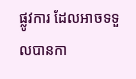ផ្លូវការ ដែលអាចទទួលបានកា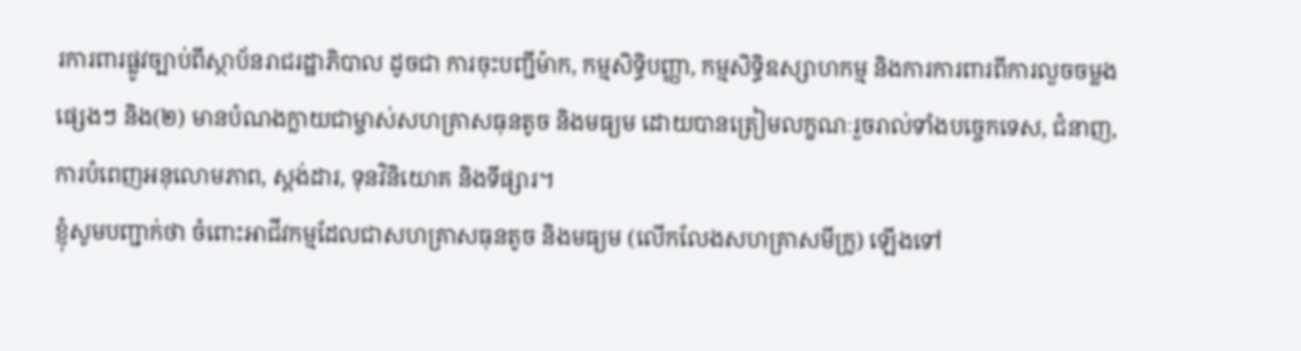រការពារផ្លូវច្បាប់ពីស្ថាប័នរាជរដ្ឋាភិបាល ដូចជា ការចុះបញ្ជីម៉ាក, កម្មសិទ្ធិបញ្ញា, កម្មសិទ្ធិឧស្សាហកម្ម និងការការពារពីការលួចចម្លងផ្សេងៗ និង(២) មានបំណងក្លាយជាម្ចាស់សហគ្រាសធុនតូច និងមធ្យម ដោយបានត្រៀមលក្ខណៈរួចរាល់ទាំងបច្ចេកទេស, ជំនាញ, ការបំពេញអនុលោមភាព, ស្តង់ដារ, ទុនវិនិយោគ និងទីផ្សារ។
ខ្ញុំសូមបញ្ជាក់ថា ចំពោះអាជីវកម្មដែលជាសហគ្រាសធុនតូច និងមធ្យម (លើកលែងសហគ្រាសមីក្រូ) ឡើងទៅ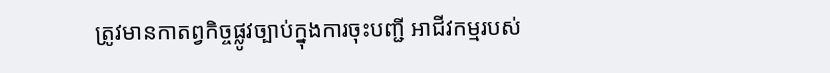ត្រូវមានកាតព្វកិច្ចផ្លូវច្បាប់ក្នុងការចុះបញ្ជី អាជីវកម្មរបស់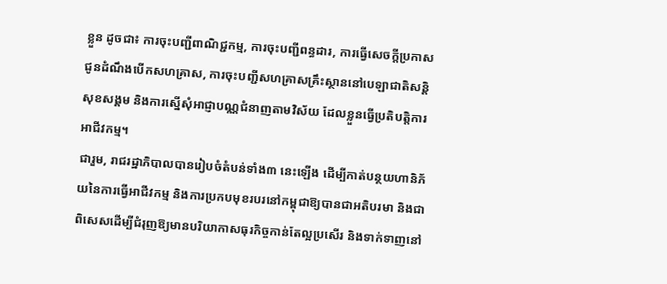ខ្លួន ដូចជា៖ ការចុះបញ្ជីពាណិជ្ជកម្ម, ការចុះបញ្ជីពន្ធដារ, ការធ្វើសេចក្ដីប្រកាសជូនដំណឹងបើកសហគ្រាស, ការចុះបញ្ជីសហគ្រាសគ្រឹះស្ថាននៅបេឡាជាតិសន្តិសុខសង្គម និងការស្នើសុំអាជ្ញាបណ្ណជំនាញតាមវិស័យ ដែលខ្លួនធ្វើប្រតិបត្តិការអាជីវកម្ម។
ជារួម, រាជរដ្ឋាភិបាលបានរៀបចំតំបន់ទាំង៣ នេះឡើង ដើម្បីកាត់បន្ថយហានិភ័យនៃការធ្វើអាជីវកម្ម និងការប្រកបមុខរបរនៅកម្ពុជាឱ្យបានជាអតិបរមា និងជាពិសេសដើម្បីជំរុញឱ្យមានបរិយាកាសធុរកិច្ចកាន់តែល្អប្រសើរ និងទាក់ទាញនៅ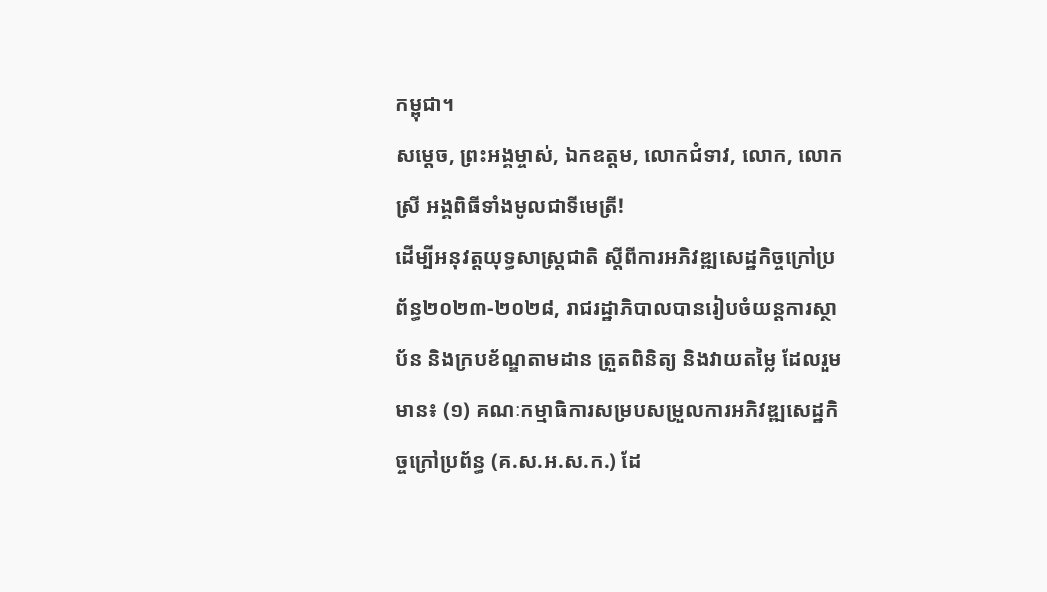កម្ពុជា។
សម្តេច, ព្រះអង្គម្ចាស់, ឯកឧត្តម, លោកជំទាវ, លោក, លោកស្រី អង្គពិធីទាំងមូលជាទីមេត្រី!
ដើម្បីអនុវត្តយុទ្ធសាស្ត្រជាតិ ស្តីពីការអភិវឌ្ឍសេដ្ឋកិច្ចក្រៅប្រព័ន្ធ២០២៣-២០២៨, រាជរដ្ឋាភិបាលបានរៀបចំយន្តការស្ថាប័ន និងក្របខ័ណ្ឌតាមដាន ត្រួតពិនិត្យ និងវាយតម្លៃ ដែលរួមមាន៖ (១) គណៈកម្មាធិការសម្របសម្រួលការអភិវឌ្ឍសេដ្ឋកិច្ចក្រៅប្រព័ន្ធ (គ.ស.អ.ស.ក.) ដែ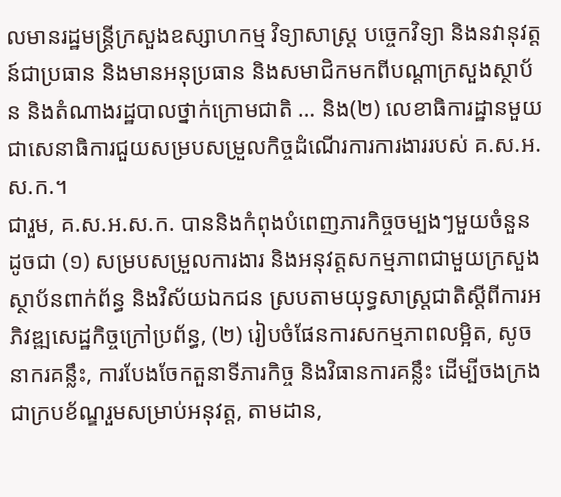លមានរដ្ឋមន្ត្រីក្រសួងឧស្សាហកម្ម វិទ្យាសាស្ត្រ បច្ចេកវិទ្យា និងនវានុវត្តន៍ជាប្រធាន និងមានអនុប្រធាន និងសមាជិកមកពីបណ្តាក្រសួងស្ថាប័ន និងតំណាងរដ្ឋបាលថ្នាក់ក្រោមជាតិ … និង(២) លេខាធិការដ្ឋានមួយ ជាសេនាធិការជួយសម្របសម្រួលកិច្ចដំណើរការការងាររបស់ គ.ស.អ.ស.ក.។
ជារួម, គ.ស.អ.ស.ក. បាននិងកំពុងបំពេញភារកិច្ចចម្បងៗមួយចំនួន ដូចជា (១) សម្របសម្រួលការងារ និងអនុវត្តសកម្មភាពជាមួយក្រសួងស្ថាប័នពាក់ព័ន្ធ និងវិស័យឯកជន ស្របតាមយុទ្ធសាស្ត្រជាតិស្តីពីការអភិវឌ្ឍសេដ្ឋកិច្ចក្រៅប្រព័ន្ធ, (២) រៀបចំផែនការសកម្មភាពលម្អិត, សូចនាករគន្លឹះ, ការបែងចែកតួនាទីភារកិច្ច និងវិធានការគន្លឹះ ដើម្បីចងក្រងជាក្របខ័ណ្ឌរួមសម្រាប់អនុវត្ត, តាមដាន,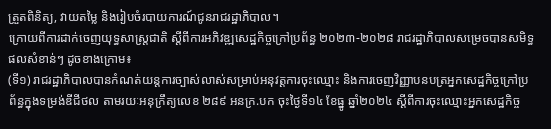ត្រួតពិនិត្យ, វាយតម្លៃ និងរៀបចំរបាយការណ៍ជូនរាជរដ្ឋាភិបាល។
ក្រោយពីការដាក់ចេញយុទ្ធសាស្ត្រជាតិ ស្តីពីការអភិវឌ្ឍសេដ្ឋកិច្ចក្រៅប្រព័ន្ធ ២០២៣-២០២៨ រាជរដ្ឋាភិបាលសម្រេចបានសមិទ្ធផលសំខាន់ៗ ដូចខាងក្រោម៖
(ទី១) រាជរដ្ឋាភិបាលបានកំណត់យន្តការច្បាស់លាស់សម្រាប់អនុវត្តការចុះឈ្មោះ និងការចេញវិញ្ញាបនបត្រអ្នកសេដ្ឋកិច្ចក្រៅប្រព័ន្ធក្នុងទម្រង់ឌីជីថល តាមរយៈអនុក្រឹត្យលេខ ២៨៩ អនក្រ.បក ចុះថ្ងៃទី១៤ ខែធ្នូ ឆ្នាំ២០២៤ ស្តីពីការចុះឈ្មោះអ្នកសេដ្ឋកិច្ច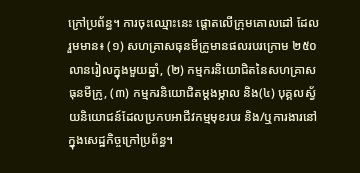ក្រៅប្រព័ន្ធ។ ការចុះឈ្មោះនេះ ផ្ដោតលើក្រុមគោលដៅ ដែលរួមមាន៖ (១) សហគ្រាសធុនមីក្រូមានផលរបរក្រោម ២៥០លានរៀលក្នុងមួយឆ្នាំ, (២) កម្មករនិយោជិតនៃសហគ្រាសធុនមីក្រូ, (៣) កម្មករនិយោជិតម្តងម្កាល និង(៤) បុគ្គលស្វ័យនិយោជន៍ដែលប្រកបអាជីវកម្មមុខរបរ និង/ឬការងារនៅក្នុងសេដ្ឋកិច្ចក្រៅប្រព័ន្ធ។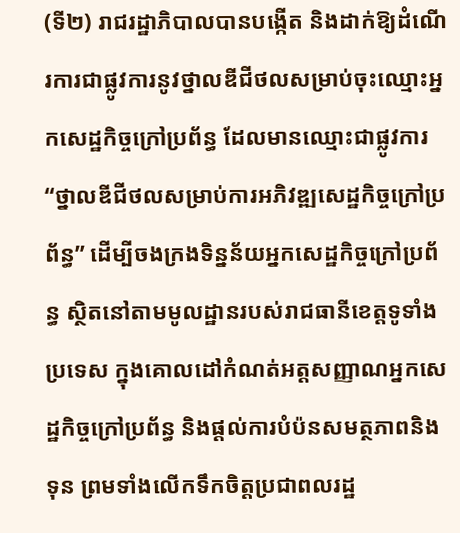(ទី២) រាជរដ្ឋាភិបាលបានបង្កើត និងដាក់ឱ្យដំណើរការជាផ្លូវការនូវថ្នាលឌីជីថលសម្រាប់ចុះឈ្មោះអ្នកសេដ្ឋកិច្ចក្រៅប្រព័ន្ធ ដែលមានឈ្មោះជាផ្លូវការ “ថ្នាលឌីជីថលសម្រាប់ការអភិវឌ្ឍសេដ្ឋកិច្ចក្រៅប្រព័ន្ធ” ដើម្បីចងក្រងទិន្នន័យអ្នកសេដ្ឋកិច្ចក្រៅប្រព័ន្ធ ស្ថិតនៅតាមមូលដ្ឋានរបស់រាជធានីខេត្តទូទាំងប្រទេស ក្នុងគោលដៅកំណត់អត្តសញ្ញាណអ្នកសេដ្ឋកិច្ចក្រៅប្រព័ន្ធ និងផ្ដល់ការបំប៉នសមត្ថភាពនិងទុន ព្រមទាំងលើកទឹកចិត្តប្រជាពលរដ្ឋ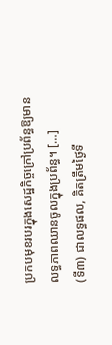ប្រកបមុខរបរក្នុងសេដ្ឋកិច្ចក្រៅប្រព័ន្ធឱ្យមានលទ្ធភាពឈានចូលក្នុងប្រព័ន្ធ។ […]
(ទី៣) ជាលទ្ធផល, គិតត្រឹមថ្ងៃទី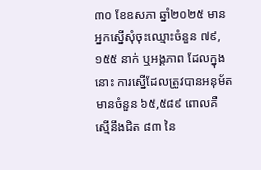៣០ ខែឧសភា ឆ្នាំ២០២៥ មានអ្នកស្នើសុំចុះឈ្មោះចំនួន ៧៩,១៥៥ នាក់ ឬអង្គភាព ដែលក្នុងនោះ ការស្នើដែលត្រូវបានអនុម័តមានចំនួន ៦៥,៥៨៩ ពោលគឺ ស្មើនឹងជិត ៨៣ នៃ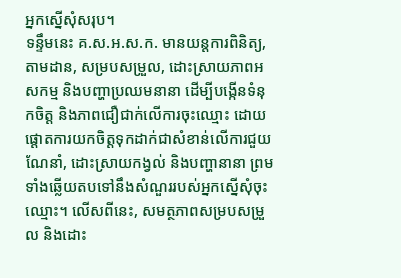អ្នកស្នើសុំសរុប។
ទន្ទឹមនេះ គ.ស.អ.ស.ក. មានយន្តការពិនិត្យ, តាមដាន, សម្របសម្រួល, ដោះស្រាយភាពអសកម្ម និងបញ្ហាប្រឈមនានា ដើម្បីបង្កើនទំនុកចិត្ត និងភាពជឿជាក់លើការចុះឈ្មោះ ដោយផ្តោតការយកចិត្តទុកដាក់ជាសំខាន់លើការជួយណែនាំ, ដោះស្រាយកង្វល់ និងបញ្ហានានា ព្រមទាំងឆ្លើយតបទៅនឹងសំណួររបស់អ្នកស្នើសុំចុះឈ្មោះ។ លើសពីនេះ, សមត្ថភាពសម្របសម្រួល និងដោះ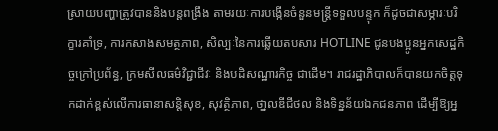ស្រាយបញ្ហាត្រូវបាននិងបន្តពង្រឹង តាមរយៈការបង្កើនចំនួនមន្ត្រីទទួលបន្ទុក ក៏ដូចជាសម្ភារៈបរិក្ខារគាំទ្រ, ការកសាងសមត្ថភាព, សិល្បៈនៃការឆ្លើយតបសារ HOTLINE ជូនបងប្អូនអ្នកសេដ្ឋកិច្ចក្រៅប្រព័ន្ធ, ក្រមសីលធម៌វិជ្ជាជីវៈ និងបដិសណ្ឋារកិច្ច ជាដើម។ រាជរដ្ឋាភិបាលក៏បានយកចិត្តទុកដាក់ខ្ពស់លើការធានាសន្តិសុខ, សុវត្ថិភាព, ថា្នលឌីជីថល និងទិន្នន័យឯកជនភាព ដើម្បីឱ្យអ្ន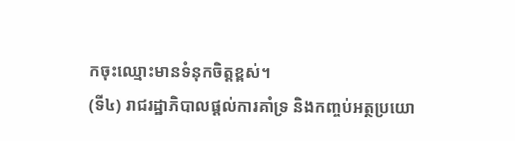កចុះឈ្មោះមានទំនុកចិត្តខ្ពស់។
(ទី៤) រាជរដ្ឋាភិបាលផ្តល់ការគាំទ្រ និងកញ្ចប់អត្ថប្រយោ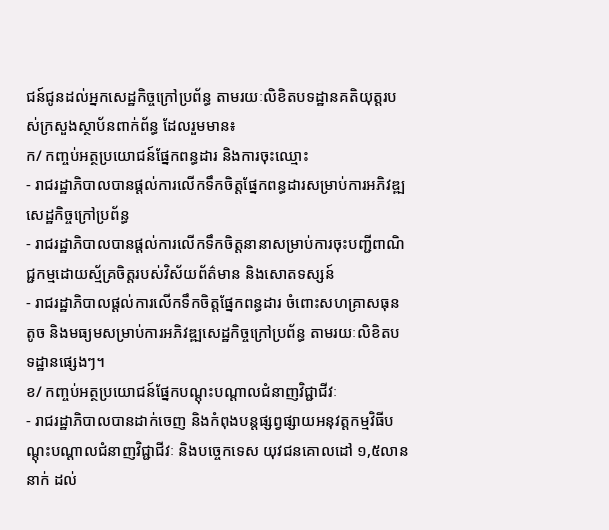ជន៍ជូនដល់អ្នកសេដ្ឋកិច្ចក្រៅប្រព័ន្ធ តាមរយៈលិខិតបទដ្ឋានគតិយុត្តរបស់ក្រសួងស្ថាប័នពាក់ព័ន្ធ ដែលរួមមាន៖
ក/ កញ្ចប់អត្ថប្រយោជន៍ផ្នែកពន្ធដារ និងការចុះឈ្មោះ
- រាជរដ្ឋាភិបាលបានផ្តល់ការលើកទឹកចិត្តផ្នែកពន្ធដារសម្រាប់ការអភិវឌ្ឍសេដ្ឋកិច្ចក្រៅប្រព័ន្ធ
- រាជរដ្ឋាភិបាលបានផ្តល់ការលើកទឹកចិត្តនានាសម្រាប់ការចុះបញ្ជីពាណិជ្ជកម្មដោយស្ម័គ្រចិត្តរបស់វិស័យព័ត៌មាន និងសោតទស្សន៍
- រាជរដ្ឋាភិបាលផ្តល់ការលើកទឹកចិត្តផ្នែកពន្ធដារ ចំពោះសហគ្រាសធុនតូច និងមធ្យមសម្រាប់ការអភិវឌ្ឍសេដ្ឋកិច្ចក្រៅប្រព័ន្ធ តាមរយៈលិខិតបទដ្ឋានផ្សេងៗ។
ខ/ កញ្ចប់អត្ថប្រយោជន៍ផ្នែកបណ្តុះបណ្តាលជំនាញវិជ្ជាជីវៈ
- រាជរដ្ឋាភិបាលបានដាក់ចេញ និងកំពុងបន្តផ្សព្វផ្សាយអនុវត្តកម្មវិធីបណ្តុះបណ្តាលជំនាញវិជ្ជាជីវៈ និងបច្ចេកទេស យុវជនគោលដៅ ១,៥លាននាក់ ដល់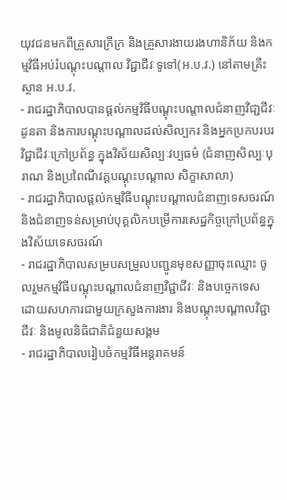យុវជនមកពីគ្រួសារក្រីក្រ និងគ្រួសារងាយរងហានិភ័យ និងកម្មវិធីអប់រំបណ្តុះបណ្តាល វិជ្ជាជីវៈទូទៅ(អ.ប.វ.) នៅតាមគ្រឹះស្ថាន អ.ប.វ.
- រាជរដ្ឋាភិបាលបានផ្តល់កម្មវិធីបណ្តុះបណ្តាលជំនាញវិជា្ជជីវៈដូនតា និងការបណ្តុះបណ្តាលដល់សិល្បករ និងអ្នកប្រកបរបរវិជ្ជាជីវៈក្រៅប្រព័ន្ធ ក្នុងវិស័យសិល្បៈវប្បធម៌ (ជំនាញសិល្បៈបុរាណ និងប្រពៃណីវគ្គបណ្តុះបណ្តាល សិក្ខាសាលា)
- រាជរដ្ឋាភិបាលផ្តល់កម្មវិធីបណ្តុះបណ្តាលជំនាញទេសចរណ៍ និងជំនាញទន់សម្រាប់បុគ្គលិកបម្រើការសេដ្ឋកិច្ចក្រៅប្រព័ន្ធក្នុងវិស័យទេសចរណ៍
- រាជរដ្ឋាភិបាលសម្របសម្រួលបញ្ជូនមុខសញ្ញាចុះឈ្មោះ ចូលរួមកម្មវិធីបណ្តុះបណ្តាលជំនាញវិជ្ជាជីវៈ និងបច្ចេកទេស ដោយសហការជាមួយក្រសួងការងារ និងបណ្តុះបណ្តាលវិជ្ជាជីវៈ និងមូលនិធិជាតិជំនួយសង្គម
- រាជរដ្ឋាភិបាលរៀបចំកម្មវិធីអន្តរាគមន៍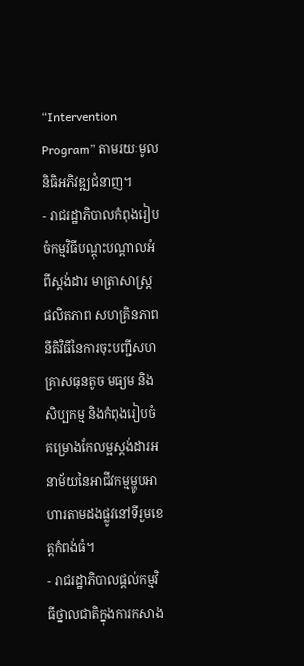“Intervention Program” តាមរយៈមូលនិធិអភិវឌ្ឍជំនាញ។
- រាជរដ្ឋាភិបាលកំពុងរៀបចំកម្មវិធីបណ្តុះបណ្តាលអំពីស្តង់ដារ មាត្រាសាស្ត្រ ផលិតភាព សហគ្រិនភាព នីតិវិធីនៃការចុះបញ្ជីសហគ្រាសធុនតូច មធ្យម និងសិប្បកម្ម និងកំពុងរៀបចំគម្រោងកែលម្អស្តង់ដារអនាម័យនៃអាជីវកម្មម្ហូបអាហារតាមដងផ្លូវនៅទីរួមខេត្តកំពង់ធំ។
- រាជរដ្ឋាភិបាលផ្តល់កម្មវិធីថ្នាលជាតិក្នុងការកសាង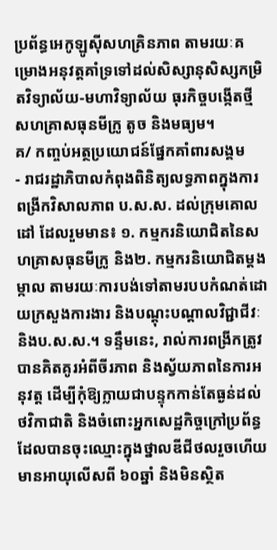ប្រព័ន្ធអេកូឡូស៊ីសហគ្រិនភាព តាមរយៈគម្រោងអនុវត្តគាំទ្រទៅដល់សិស្សានុសិស្សកម្រិតវិទ្យាល័យ-មហាវិទ្យាល័យ ធុរកិច្ចបង្កើតថ្មី សហគ្រាសធុនមីក្រូ តូច និងមធ្យម។
គ/ កញ្ចប់អត្ថប្រយោជន៍ផ្នែកគាំពារសង្គម
- រាជរដ្ឋាភិបាលកំពុងពិនិត្យលទ្ធភាពក្នុងការពង្រីកវិសាលភាព ប.ស.ស. ដល់ក្រុមគោលដៅ ដែលរួមមាន៖ ១. កម្មករនិយោជិតនៃសហគ្រាសធុនមីក្រូ និង២. កម្មករនិយោជិតម្តងម្កាល តាមរយៈការបង់ទៅតាមរបបកំណត់ដោយក្រសួងការងារ និងបណ្តុះបណ្តាលវិជ្ជាជីវៈ និងប.ស.ស.។ ទន្ទឹមនេះ, រាល់ការពង្រីកត្រូវបានគិតគូរអំពីចីរភាព និងស្វ័យភាពនៃការអនុវត្ត ដើម្បីកុំឱ្យក្លាយជាបន្ទុកកាន់តែធ្ងន់ដល់ថវិកាជាតិ និងចំពោះអ្នកសេដ្ឋកិច្ចក្រៅប្រព័ន្ធដែលបានចុះឈ្មោះក្នុងថ្នាលឌីជីថលរួចហើយ មានអាយុលើសពី ៦០ឆ្នាំ និងមិនស្ថិត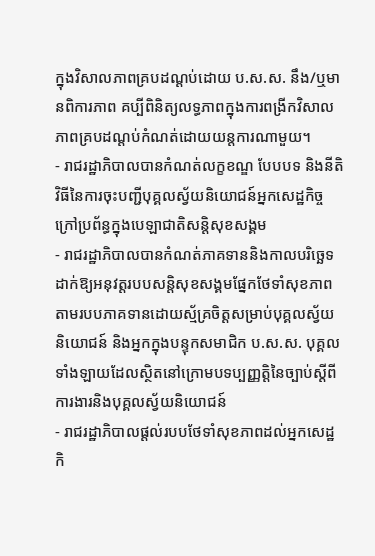ក្នុងវិសាលភាពគ្របដណ្ដប់ដោយ ប.ស.ស. នឹង/ឬមានពិការភាព គប្បីពិនិត្យលទ្ធភាពក្នុងការពង្រីកវិសាលភាពគ្របដណ្តប់កំណត់ដោយយន្តការណាមួយ។
- រាជរដ្ឋាភិបាលបានកំណត់លក្ខខណ្ឌ បែបបទ និងនីតិវិធីនៃការចុះបញ្ជីបុគ្គលស្វ័យនិយោជន៍អ្នកសេដ្ឋកិច្ចក្រៅប្រព័ន្ធក្នុងបេឡាជាតិសន្តិសុខសង្គម
- រាជរដ្ឋាភិបាលបានកំណត់ភាគទាននិងកាលបរិច្ឆេទដាក់ឱ្យអនុវត្តរបបសន្តិសុខសង្គមផ្នែកថែទាំសុខភាពតាមរបបភាគទានដោយស្ម័គ្រចិត្តសម្រាប់បុគ្គលស្វ័យនិយោជន៍ និងអ្នកក្នុងបន្ទុកសមាជិក ប.ស.ស. បុគ្គលទាំងឡាយដែលស្ថិតនៅក្រោមបទប្បញ្ញត្តិនៃច្បាប់ស្តីពីការងារនិងបុគ្គលស្វ័យនិយោជន៍
- រាជរដ្ឋាភិបាលផ្តល់របបថែទាំសុខភាពដល់អ្នកសេដ្ឋកិ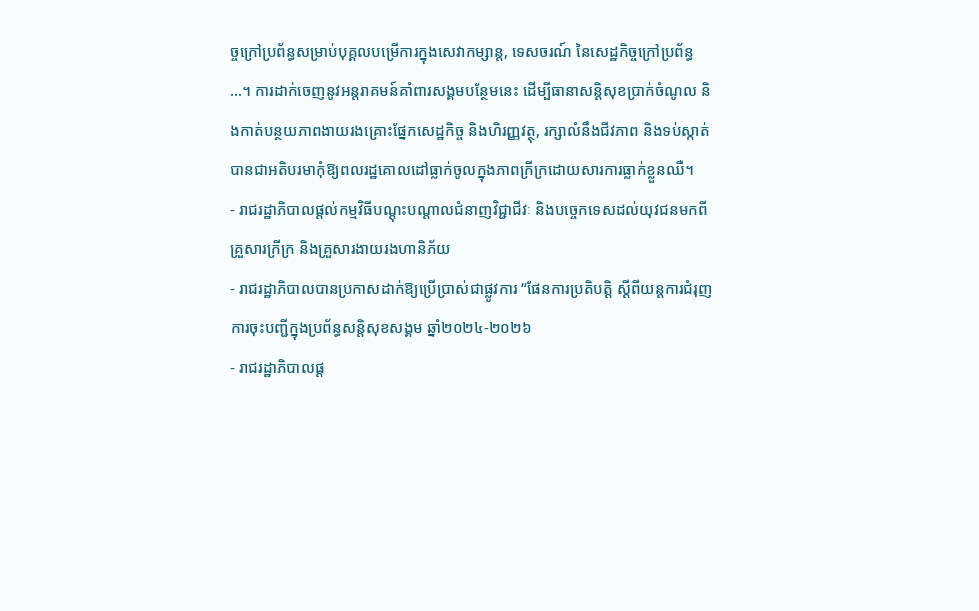ច្ចក្រៅប្រព័ន្ធសម្រាប់បុគ្គលបម្រើការក្នុងសេវាកម្សាន្ត, ទេសចរណ៍ នៃសេដ្ឋកិច្ចក្រៅប្រព័ន្ធ …។ ការដាក់ចេញនូវអន្តរាគមន៍គាំពារសង្គមបន្ថែមនេះ ដើម្បីធានាសន្តិសុខប្រាក់ចំណូល និងកាត់បន្ថយភាពងាយរងគ្រោះផ្នែកសេដ្ឋកិច្ច និងហិរញ្ញវត្ថុ, រក្សាលំនឹងជីវភាព និងទប់ស្កាត់បានជាអតិបរមាកុំឱ្យពលរដ្ឋគោលដៅធ្លាក់ចូលក្នុងភាពក្រីក្រដោយសារការធ្លាក់ខ្លួនឈឺ។
- រាជរដ្ឋាភិបាលផ្តល់កម្មវិធីបណ្តុះបណ្តាលជំនាញវិជ្ជាជីវៈ និងបច្ចេកទេសដល់យុវជនមកពីគ្រួសារក្រីក្រ និងគ្រួសារងាយរងហានិភ័យ
- រាជរដ្ឋាភិបាលបានប្រកាសដាក់ឱ្យប្រើប្រាស់ជាផ្លូវការ “ផែនការប្រតិបត្តិ ស្ដីពីយន្តការជំរុញការចុះបញ្ជីក្នុងប្រព័ន្ធសន្តិសុខសង្គម ឆ្នាំ២០២៤-២០២៦
- រាជរដ្ឋាភិបាលផ្ត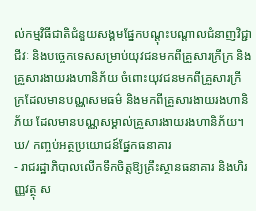ល់កម្មវិធីជាតិជំនួយសង្គមផ្នែកបណ្តុះបណ្តាលជំនាញវិជ្ជាជីវៈ និងបច្ចេកទេសសម្រាប់យុវជនមកពីគ្រួសារក្រីក្រ និងគ្រួសារងាយរងហានិភ័យ ចំពោះយុវជនមកពីគ្រួសារក្រីក្រដែលមានបណ្ណសមធម៌ និងមកពីគ្រួសារងាយរងហានិភ័យ ដែលមានបណ្ណសម្គាល់គ្រួសារងាយរងហានិភ័យ។
ឃ/ កញ្ចប់អត្ថប្រយោជន៍ផ្នែកធនាគារ
- រាជរដ្ឋាភិបាលលើកទឹកចិត្តឱ្យគ្រឹះស្ថានធនាគារ និងហិរញ្ញវត្ថុ ស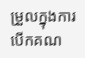ម្រួលក្នុងការបើកគណ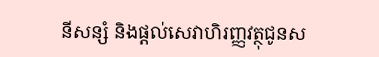នីសន្សំ និងផ្តល់សេវាហិរញ្ញវត្ថុជូនស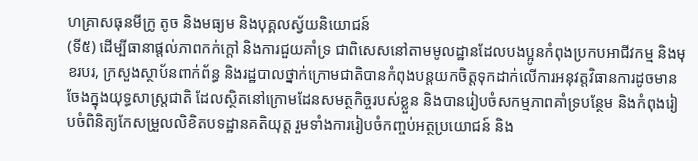ហគ្រាសធុនមីក្រូ តូច និងមធ្យម និងបុគ្គលស្វ័យនិយោជន៍
(ទី៥) ដើម្បីធានាផ្តល់ភាពកក់ក្តៅ និងការជួយគាំទ្រ ជាពិសេសនៅតាមមូលដ្ឋានដែលបងប្អូនកំពុងប្រកបអាជីវកម្ម និងមុខរបរ, ក្រសួងស្ថាប័នពាក់ព័ន្ធ និងរដ្ឋបាលថ្នាក់ក្រោមជាតិបានកំពុងបន្តយកចិត្តទុកដាក់លើការអនុវត្តវិធានការដូចមានចែងក្នុងយុទ្ធសាស្ត្រជាតិ ដែលស្ថិតនៅក្រោមដែនសមត្ថកិច្ចរបស់ខ្លួន និងបានរៀបចំសកម្មភាពគាំទ្របន្ថែម និងកំពុងរៀបចំពិនិត្យកែសម្រួលលិខិតបទដ្ឋានគតិយុត្ត រួមទាំងការរៀបចំកញ្ចប់អត្ថប្រយោជន៍ និង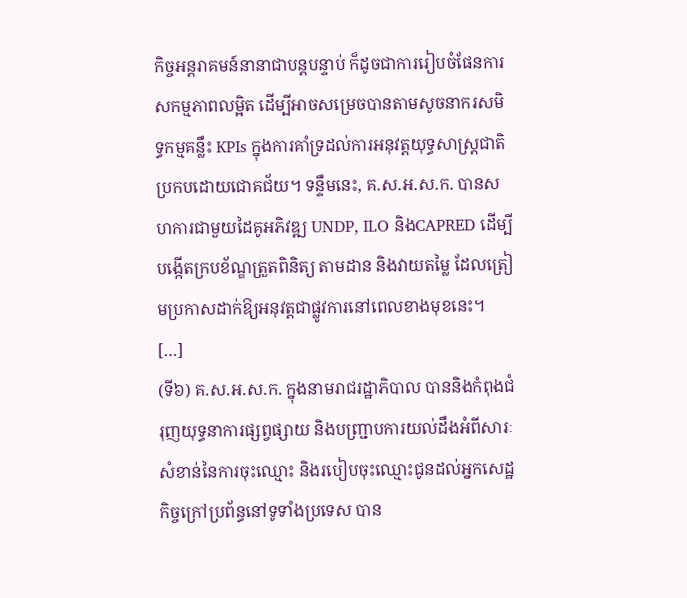កិច្ចអន្តរាគមន៍នានាជាបន្តបន្ទាប់ ក៏ដូចជាការរៀបចំផែនការសកម្មភាពលម្អិត ដើម្បីអាចសម្រេចបានតាមសូចនាករសមិទ្ធកម្មគន្លឹះ KPIs ក្នុងការគាំទ្រដល់ការអនុវត្តយុទ្ធសាស្ត្រជាតិ ប្រកបដោយជោគជ័យ។ ទន្ទឹមនេះ, គ.ស.អ.ស.ក. បានសហការជាមួយដៃគូអភិវឌ្ឍ UNDP, ILO និងCAPRED ដើម្បីបង្កើតក្របខ័ណ្ឌត្រួតពិនិត្យ តាមដាន និងវាយតម្លៃ ដែលត្រៀមប្រកាសដាក់ឱ្យអនុវត្តជាផ្លូវការនៅពេលខាងមុខនេះ។ […]
(ទី៦) គ.ស.អ.ស.ក. ក្នុងនាមរាជរដ្ឋាភិបាល បាននិងកំពុងជំរុញយុទ្ធនាការផ្សព្វផ្សាយ និងបញ្ជ្រាបការយល់ដឹងអំពីសារៈសំខាន់នៃការចុះឈ្មោះ និងរបៀបចុះឈ្មោះជូនដល់អ្នកសេដ្ឋកិច្ចក្រៅប្រព័ន្ធនៅទូទាំងប្រទេស បាន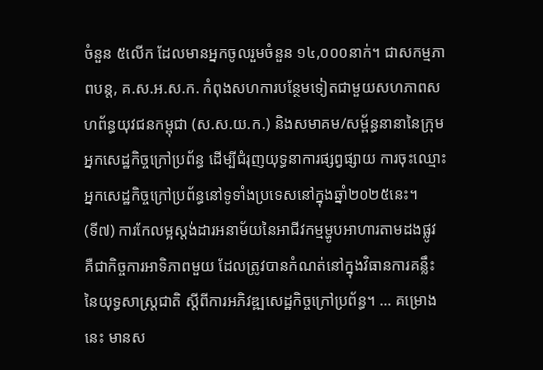ចំនួន ៥លើក ដែលមានអ្នកចូលរួមចំនួន ១៤,០០០នាក់។ ជាសកម្មភាពបន្ត, គ.ស.អ.ស.ក. កំពុងសហការបន្ថែមទៀតជាមួយសហភាពសហព័ន្ធយុវជនកម្ពុជា (ស.ស.យ.ក.) និងសមាគម/សម្ព័ន្ធនានានៃក្រុមអ្នកសេដ្ឋកិច្ចក្រៅប្រព័ន្ធ ដើម្បីជំរុញយុទ្ធនាការផ្សព្វផ្សាយ ការចុះឈ្មោះអ្នកសេដ្ឋកិច្ចក្រៅប្រព័ន្ធនៅទូទាំងប្រទេសនៅក្នុងឆ្នាំ២០២៥នេះ។
(ទី៧) ការកែលម្អស្តង់ដារអនាម័យនៃអាជីវកម្មម្ហូបអាហារតាមដងផ្លូវ គឺជាកិច្ចការអាទិភាពមួយ ដែលត្រូវបានកំណត់នៅក្នុងវិធានការគន្លឹះនៃយុទ្ធសាស្ត្រជាតិ ស្តីពីការអភិវឌ្ឍសេដ្ឋកិច្ចក្រៅប្រព័ន្ធ។ … គម្រោងនេះ មានស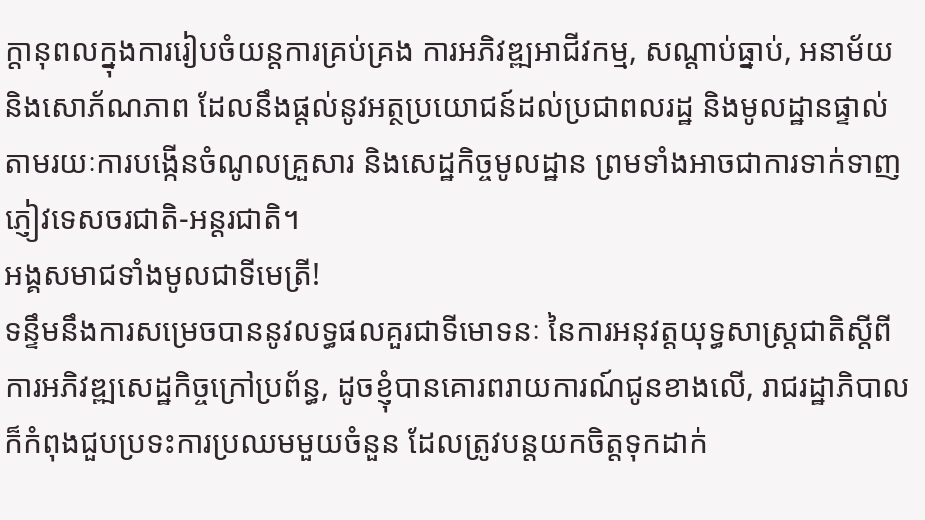ក្តានុពលក្នុងការរៀបចំយន្តការគ្រប់គ្រង ការអភិវឌ្ឍអាជីវកម្ម, សណ្តាប់ធ្នាប់, អនាម័យ និងសោភ័ណភាព ដែលនឹងផ្តល់នូវអត្ថប្រយោជន៍ដល់ប្រជាពលរដ្ឋ និងមូលដ្ឋានផ្ទាល់ តាមរយៈការបង្កើនចំណូលគ្រួសារ និងសេដ្ឋកិច្ចមូលដ្ឋាន ព្រមទាំងអាចជាការទាក់ទាញភ្ញៀវទេសចរជាតិ-អន្តរជាតិ។
អង្គសមាជទាំងមូលជាទីមេត្រី!
ទន្ទឹមនឹងការសម្រេចបាននូវលទ្ធផលគួរជាទីមោទនៈ នៃការអនុវត្តយុទ្ធសាស្ត្រជាតិស្តីពីការអភិវឌ្ឍសេដ្ឋកិច្ចក្រៅប្រព័ន្ធ, ដូចខ្ញុំបានគោរពរាយការណ៍ជូនខាងលើ, រាជរដ្ឋាភិបាល ក៏កំពុងជួបប្រទះការប្រឈមមួយចំនួន ដែលត្រូវបន្តយកចិត្តទុកដាក់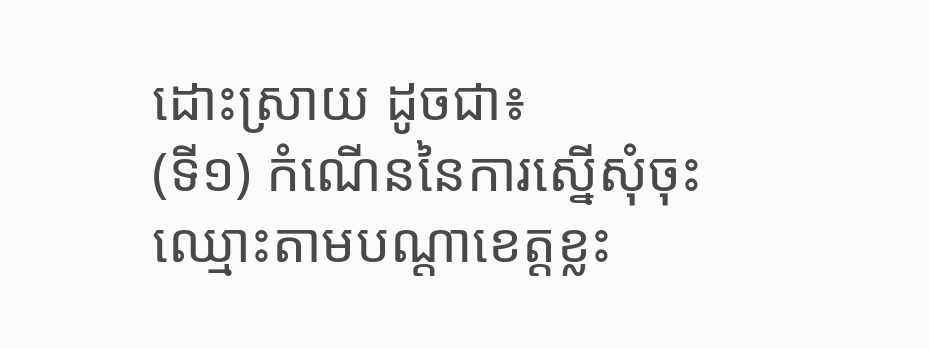ដោះស្រាយ ដូចជា៖
(ទី១) កំណើននៃការស្នើសុំចុះឈ្មោះតាមបណ្តាខេត្តខ្លះ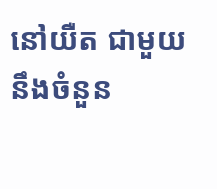នៅយឺត ជាមួយនឹងចំនួន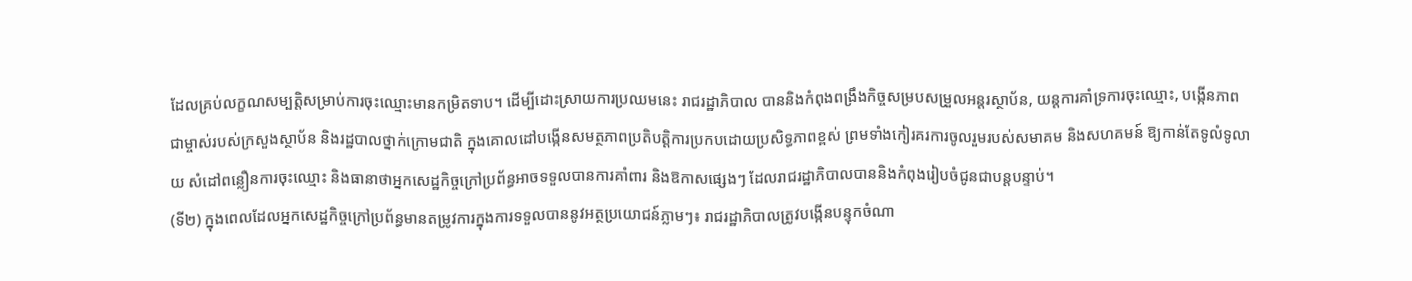ដែលគ្រប់លក្ខណសម្បត្តិសម្រាប់ការចុះឈ្មោះមានកម្រិតទាប។ ដើម្បីដោះស្រាយការប្រឈមនេះ រាជរដ្ឋាភិបាល បាននិងកំពុងពង្រឹងកិច្ចសម្របសម្រួលអន្តរស្ថាប័ន, យន្តការគាំទ្រការចុះឈ្មោះ, បង្កើនភាពជាម្ចាស់របស់ក្រសួងស្ថាប័ន និងរដ្ឋបាលថ្នាក់ក្រោមជាតិ ក្នុងគោលដៅបង្កើនសមត្ថភាពប្រតិបត្តិការប្រកបដោយប្រសិទ្ធភាពខ្ពស់ ព្រមទាំងកៀរគរការចូលរួមរបស់សមាគម និងសហគមន៍ ឱ្យកាន់តែទូលំទូលាយ សំដៅពន្លឿនការចុះឈ្មោះ និងធានាថាអ្នកសេដ្ឋកិច្ចក្រៅប្រព័ន្ធអាចទទួលបានការគាំពារ និងឱកាសផ្សេងៗ ដែលរាជរដ្ឋាភិបាលបាននិងកំពុងរៀបចំជូនជាបន្តបន្ទាប់។
(ទី២) ក្នុងពេលដែលអ្នកសេដ្ឋកិច្ចក្រៅប្រព័ន្ធមានតម្រូវការក្នុងការទទួលបាននូវអត្ថប្រយោជន៍ភ្លាមៗ៖ រាជរដ្ឋាភិបាលត្រូវបង្កើនបន្ទុកចំណា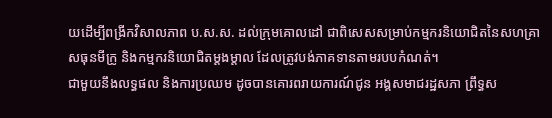យដើម្បីពង្រីកវិសាលភាព ប.ស.ស. ដល់ក្រុមគោលដៅ ជាពិសេសសម្រាប់កម្មករនិយោជិតនៃសហគ្រាសធុនមីក្រូ និងកម្មករនិយោជិតម្តងម្តាល ដែលត្រូវបង់ភាគទានតាមរបបកំណត់។
ជាមួយនឹងលទ្ធផល និងការប្រឈម ដូចបានគោរពរាយការណ៍ជូន អង្គសមាជរដ្ឋសភា ព្រឹទ្ធស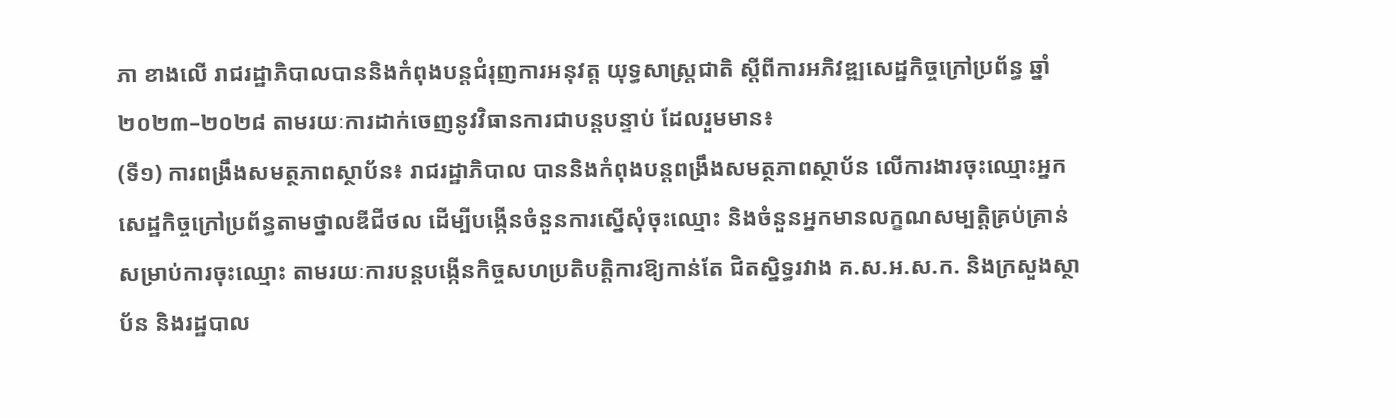ភា ខាងលើ រាជរដ្ឋាភិបាលបាននិងកំពុងបន្តជំរុញការអនុវត្ត យុទ្ធសាស្ត្រជាតិ ស្តីពីការអភិវឌ្ឍសេដ្ឋកិច្ចក្រៅប្រព័ន្ធ ឆ្នាំ២០២៣–២០២៨ តាមរយៈការដាក់ចេញនូវវិធានការជាបន្តបន្ទាប់ ដែលរួមមាន៖
(ទី១) ការពង្រឹងសមត្ថភាពស្ថាប័ន៖ រាជរដ្ឋាភិបាល បាននិងកំពុងបន្តពង្រឹងសមត្ថភាពស្ថាប័ន លើការងារចុះឈ្មោះអ្នកសេដ្ឋកិច្ចក្រៅប្រព័ន្ធតាមថ្នាលឌីជីថល ដើម្បីបង្កើនចំនួនការស្នើសុំចុះឈ្មោះ និងចំនួនអ្នកមានលក្ខណសម្បត្តិគ្រប់គ្រាន់សម្រាប់ការចុះឈ្មោះ តាមរយៈការបន្តបង្កើនកិច្ចសហប្រតិបត្តិការឱ្យកាន់តែ ជិតស្និទ្ធរវាង គ.ស.អ.ស.ក. និងក្រសួងស្ថាប័ន និងរដ្ឋបាល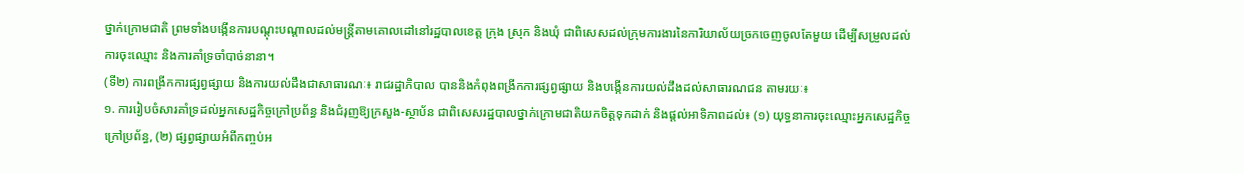ថ្នាក់ក្រោមជាតិ ព្រមទាំងបង្កើនការបណ្តុះបណ្តាលដល់មន្ត្រីតាមគោលដៅនៅរដ្ឋបាលខេត្ត ក្រុង ស្រុក និងឃុំ ជាពិសេសដល់ក្រុមការងារនៃការិយាល័យច្រកចេញចូលតែមួយ ដើម្បីសម្រួលដល់ការចុះឈ្មោះ និងការគាំទ្រចាំបាច់នានា។
(ទី២) ការពង្រីកការផ្សព្វផ្សាយ និងការយល់ដឹងជាសាធារណៈ៖ រាជរដ្ឋាភិបាល បាននិងកំពុងពង្រីកការផ្សព្វផ្សាយ និងបង្កើនការយល់ដឹងដល់សាធារណជន តាមរយៈ៖
១. ការរៀបចំសារគាំទ្រដល់អ្នកសេដ្ឋកិច្ចក្រៅប្រព័ន្ធ និងជំរុញឱ្យក្រសួង-ស្ថាប័ន ជាពិសេសរដ្ឋបាលថ្នាក់ក្រោមជាតិយកចិត្តទុកដាក់ និងផ្តល់អាទិភាពដល់៖ (១) យុទ្ធនាការចុះឈ្មោះអ្នកសេដ្ឋកិច្ចក្រៅប្រព័ន្ធ, (២) ផ្សព្វផ្សាយអំពីកញ្ចប់អ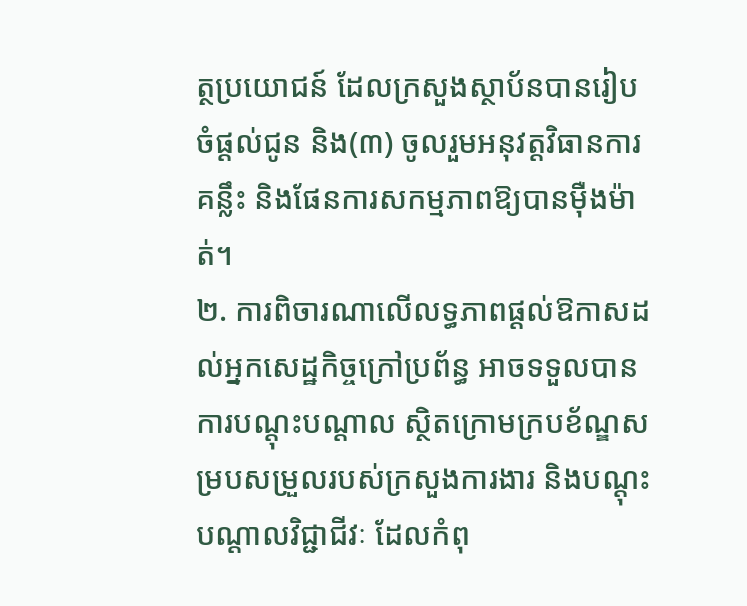ត្ថប្រយោជន៍ ដែលក្រសួងស្ថាប័នបានរៀបចំផ្ដល់ជូន និង(៣) ចូលរួមអនុវត្តវិធានការគន្លឹះ និងផែនការសកម្មភាពឱ្យបានម៉ឺងម៉ាត់។
២. ការពិចារណាលើលទ្ធភាពផ្ដល់ឱកាសដល់អ្នកសេដ្ឋកិច្ចក្រៅប្រព័ន្ធ អាចទទួលបានការបណ្តុះបណ្តាល ស្ថិតក្រោមក្របខ័ណ្ឌសម្របសម្រួលរបស់ក្រសួងការងារ និងបណ្តុះបណ្តាលវិជ្ជាជីវៈ ដែលកំពុ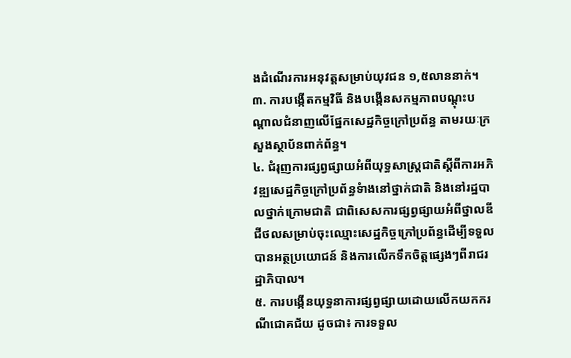ងដំណើរការអនុវត្តសម្រាប់យុវជន ១,៥លាននាក់។
៣. ការបង្កើតកម្មវិធី និងបង្កើនសកម្មភាពបណ្ដុះបណ្តាលជំនាញលើផ្នែកសេដ្ឋកិច្ចក្រៅប្រព័ន្ធ តាមរយៈក្រសួងស្ថាប័នពាក់ព័ន្ធ។
៤. ជំរុញការផ្សព្វផ្សាយអំពីយុទ្ធសាស្ត្រជាតិស្តីពីការអភិវឌ្ឍសេដ្ឋកិច្ចក្រៅប្រព័ន្ធទំាងនៅថ្នាក់ជាតិ និងនៅរដ្ឋបាលថ្នាក់ក្រោមជាតិ ជាពិសេសការផ្សព្វផ្សាយអំពីថ្នាលឌីជីថលសម្រាប់ចុះឈ្មោះសេដ្ឋកិច្ចក្រៅប្រព័ន្ធដើម្បីទទួលបានអត្ថប្រយោជន៍ និងការលើកទឹកចិត្តផ្សេងៗពីរាជរដ្ឋាភិបាល។
៥. ការបង្កើនយុទ្ធនាការផ្សព្វផ្សាយដោយលើកយកករណីជោគជ័យ ដូចជា៖ ការទទួល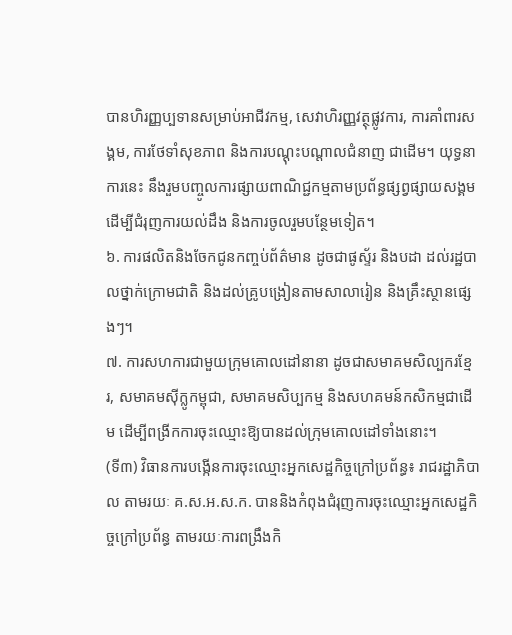បានហិរញ្ញប្បទានសម្រាប់អាជីវកម្ម, សេវាហិរញ្ញវត្ថុផ្លូវការ, ការគាំពារសង្គម, ការថែទាំសុខភាព និងការបណ្តុះបណ្តាលជំនាញ ជាដើម។ យុទ្ធនាការនេះ នឹងរួមបញ្ចូលការផ្សាយពាណិជ្ជកម្មតាមប្រព័ន្ធផ្សព្វផ្សាយសង្គម ដើម្បីជំរុញការយល់ដឹង និងការចូលរួមបន្ថែមទៀត។
៦. ការផលិតនិងចែកជូនកញ្ចប់ព័ត៌មាន ដូចជាផូស្ទ័រ និងបដា ដល់រដ្ឋបាលថ្នាក់ក្រោមជាតិ និងដល់គ្រូបង្រៀនតាមសាលារៀន និងគ្រឹះស្ថានផ្សេងៗ។
៧. ការសហការជាមួយក្រុមគោលដៅនានា ដូចជាសមាគមសិល្បករខ្មែរ, សមាគមស៊ីក្លូកម្ពុជា, សមាគមសិប្បកម្ម និងសហគមន៍កសិកម្មជាដើម ដើម្បីពង្រីកការចុះឈ្មោះឱ្យបានដល់ក្រុមគោលដៅទាំងនោះ។
(ទី៣) វិធានការបង្កើនការចុះឈ្មោះអ្នកសេដ្ឋកិច្ចក្រៅប្រព័ន្ធ៖ រាជរដ្ឋាភិបាល តាមរយៈ គ.ស.អ.ស.ក. បាននិងកំពុងជំរុញការចុះឈ្មោះអ្នកសេដ្ឋកិច្ចក្រៅប្រព័ន្ធ តាមរយៈការពង្រឹងកិ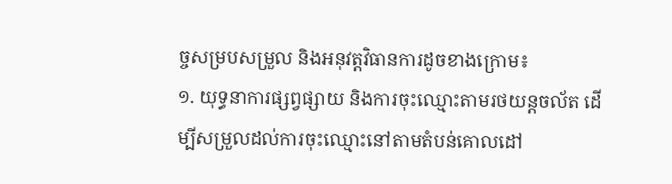ច្ចសម្របសម្រួល និងអនុវត្តវិធានការដូចខាងក្រោម៖
១. យុទ្ធនាការផ្សព្វផ្សាយ និងការចុះឈ្មោះតាមរថយន្តចល័ត ដើម្បីសម្រួលដល់ការចុះឈ្មោះនៅតាមតំបន់គោលដៅ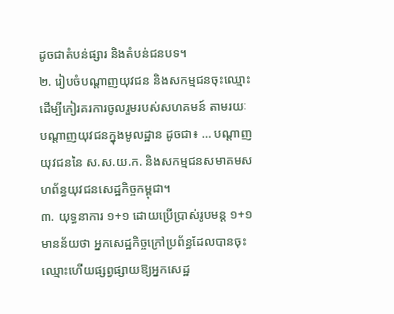ដូចជាតំបន់ផ្សារ និងតំបន់ជនបទ។
២. រៀបចំបណ្តាញយុវជន និងសកម្មជនចុះឈ្មោះ ដើម្បីកៀរគរការចូលរួមរបស់សហគមន៍ តាមរយៈបណ្តាញយុវជនក្នុងមូលដ្ឋាន ដូចជា៖ … បណ្តាញយុវជននៃ ស.ស.យ.ក. និងសកម្មជនសមាគមសហព័ន្ធយុវជនសេដ្ឋកិច្ចកម្ពុជា។
៣. យុទ្ធនាការ ១+១ ដោយប្រើប្រាស់រូបមន្ត ១+១ មានន័យថា អ្នកសេដ្ឋកិច្ចក្រៅប្រព័ន្ធដែលបានចុះឈ្មោះហើយផ្សព្វផ្សាយឱ្យអ្នកសេដ្ឋ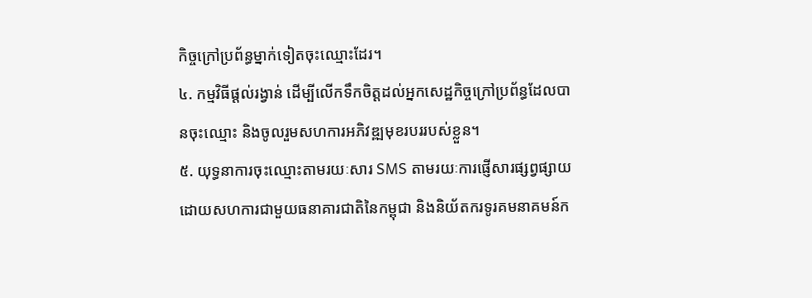កិច្ចក្រៅប្រព័ន្ធម្នាក់ទៀតចុះឈ្មោះដែរ។
៤. កម្មវិធីផ្តល់រង្វាន់ ដើម្បីលើកទឹកចិត្តដល់អ្នកសេដ្ឋកិច្ចក្រៅប្រព័ន្ធដែលបានចុះឈ្មោះ និងចូលរួមសហការអភិវឌ្ឍមុខរបររបស់ខ្លួន។
៥. យុទ្ធនាការចុះឈ្មោះតាមរយៈសារ SMS តាមរយៈការផ្ញើសារផ្សព្វផ្សាយ ដោយសហការជាមួយធនាគារជាតិនៃកម្ពុជា និងនិយ័តករទូរគមនាគមន៍ក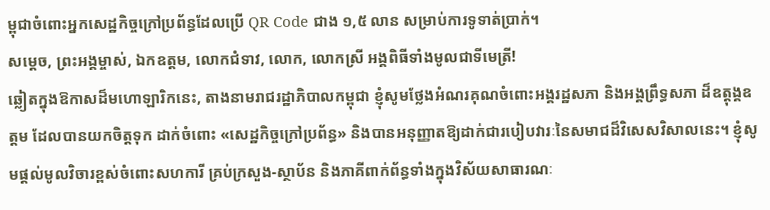ម្ពុជាចំពោះអ្នកសេដ្ឋកិច្ចក្រៅប្រព័ន្ធដែលប្រើ QR Code ជាង ១,៥ លាន សម្រាប់ការទូទាត់ប្រាក់។
សម្តេច, ព្រះអង្គម្ចាស់, ឯកឧត្តម, លោកជំទាវ, លោក, លោកស្រី អង្គពិធីទាំងមូលជាទីមេត្រី!
ឆ្លៀតក្នុងឱកាសដ៏មហោឡារិកនេះ, តាងនាមរាជរដ្ឋាភិបាលកម្ពុជា ខ្ញុំសូមថ្លែងអំណរគុណចំពោះអង្គរដ្ឋសភា និងអង្គព្រឹទ្ធសភា ដ៏ឧត្តុង្គឧត្តម ដែលបានយកចិត្តទុក ដាក់ចំពោះ «សេដ្ឋកិច្ចក្រៅប្រព័ន្ធ» និងបានអនុញ្ញាតឱ្យដាក់ជារបៀបវារៈនៃសមាជដ៏វិសេសវិសាលនេះ។ ខ្ញុំសូមផ្តល់មូលវិចារខ្ពស់ចំពោះសហការី គ្រប់ក្រសួង-ស្ថាប័ន និងភាគីពាក់ព័ន្ធទាំងក្នុងវិស័យសាធារណៈ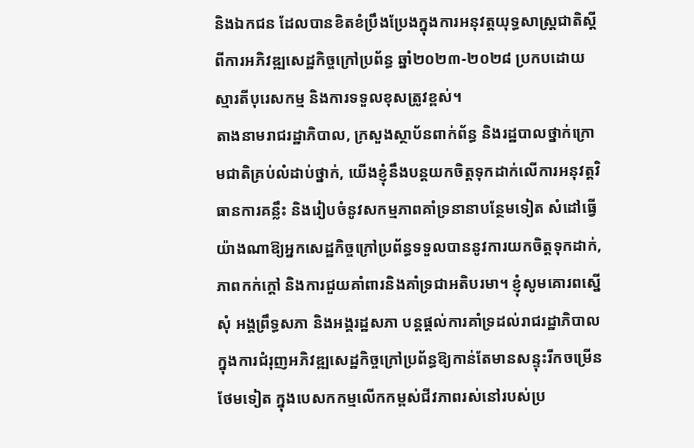និងឯកជន ដែលបានខិតខំប្រឹងប្រែងក្នុងការអនុវត្តយុទ្ធសាស្រ្តជាតិស្តីពីការអភិវឌ្ឍសេដ្ឋកិច្ចក្រៅប្រព័ន្ធ ឆ្នាំ២០២៣-២០២៨ ប្រកបដោយស្មារតីបុរេសកម្ម និងការទទួលខុសត្រូវខ្ពស់។
តាងនាមរាជរដ្ឋាភិបាល, ក្រសួងស្ថាប័នពាក់ព័ន្ធ និងរដ្ឋបាលថ្នាក់ក្រោមជាតិគ្រប់លំដាប់ថ្នាក់, យើងខ្ញុំនឹងបន្តយកចិត្តទុកដាក់លើការអនុវត្តវិធានការគន្លឹះ និងរៀបចំនូវសកម្មភាពគាំទ្រនានាបន្ថែមទៀត សំដៅធ្វើយ៉ាងណាឱ្យអ្នកសេដ្ឋកិច្ចក្រៅប្រព័ន្ធទទួលបាននូវការយកចិត្តទុកដាក់, ភាពកក់ក្តៅ និងការជួយគាំពារនិងគាំទ្រជាអតិបរមា។ ខ្ញុំសូមគោរពស្នើសុំ អង្គព្រឹទ្ធសភា និងអង្គរដ្ឋសភា បន្តផ្តល់ការគាំទ្រដល់រាជរដ្ឋាភិបាល ក្នុងការជំរុញអភិវឌ្ឍសេដ្ឋកិច្ចក្រៅប្រព័ន្ធឱ្យកាន់តែមានសន្ទុះរីកចម្រើនថែមទៀត ក្នុងបេសកកម្មលើកកម្ពស់ជីវភាពរស់នៅរបស់ប្រ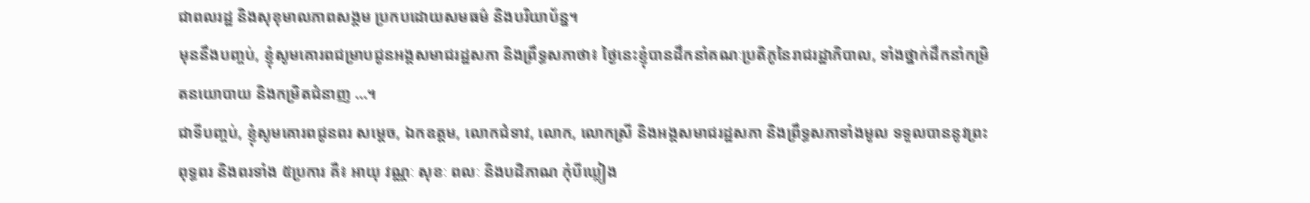ជាពលរដ្ឋ និងសុខុមាលភាពសង្គម ប្រកបដោយសមធម៌ និងបរិយាប័ន្ន។
មុននឹងបញ្ចប់, ខ្ញុំសូមគោរពជម្រាបជូនអង្គសមាជរដ្ឋសភា និងព្រឹទ្ធសភាថា៖ ថ្ងៃនេះខ្ញុំបានដឹកនាំគណៈប្រតិភូនៃរាជរដ្ឋាភិបាល, ទាំងថ្នាក់ដឹកនាំកម្រិតនយោបាយ និងកម្រិតជំនាញ …។
ជាទីបញ្ចប់, ខ្ញុំសូមគោរពជូនពរ សម្តេច, ឯកឧត្តម, លោកជំទាវ, លោក, លោកស្រី និងអង្គសមាជរដ្ឋសភា និងព្រឹទ្ធសភាទាំងមូល ទទួលបាននូវព្រះពុទ្ធពរ និងពរទាំង ៥ប្រការ គឺ៖ អាយុ វណ្ណៈ សុខៈ ពលៈ និងបដិភាណ កុំបីឃ្លៀង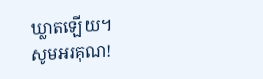ឃ្លាតឡើយ។
សូមអរគុណ!